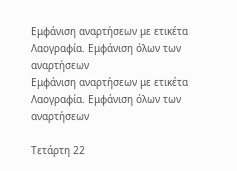Εμφάνιση αναρτήσεων με ετικέτα Λαογραφία. Εμφάνιση όλων των αναρτήσεων
Εμφάνιση αναρτήσεων με ετικέτα Λαογραφία. Εμφάνιση όλων των αναρτήσεων

Τετάρτη 22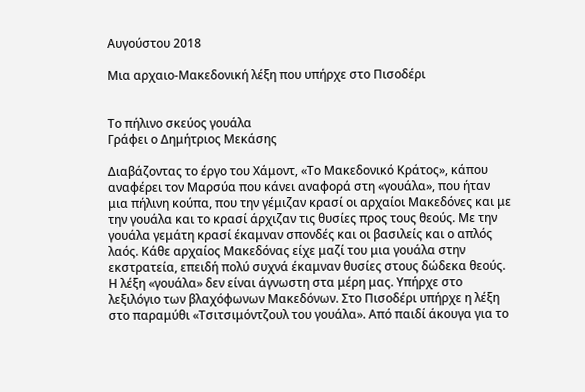Αυγούστου 2018

Μια αρχαιο-Μακεδονική λέξη που υπήρχε στο Πισοδέρι


Το πήλινο σκεύος γουάλα
Γράφει ο Δημήτριος Μεκάσης

Διαβάζοντας το έργο του Χάμοντ, «Το Μακεδονικό Κράτος», κάπου αναφέρει τον Μαρσύα που κάνει αναφορά στη «γουάλα», που ήταν μια πήλινη κούπα, που την γέμιζαν κρασί οι αρχαίοι Μακεδόνες και με την γουάλα και το κρασί άρχιζαν τις θυσίες προς τους θεούς. Με την γουάλα γεμάτη κρασί έκαμναν σπονδές και οι βασιλείς και ο απλός λαός. Κάθε αρχαίος Μακεδόνας είχε μαζί του μια γουάλα στην εκστρατεία, επειδή πολύ συχνά έκαμναν θυσίες στους δώδεκα θεούς.
Η λέξη «γουάλα» δεν είναι άγνωστη στα μέρη μας. Υπήρχε στο λεξιλόγιο των βλαχόφωνων Μακεδόνων. Στο Πισοδέρι υπήρχε η λέξη στο παραμύθι «Τσιτσιμόντζουλ του γουάλα». Από παιδί άκουγα για το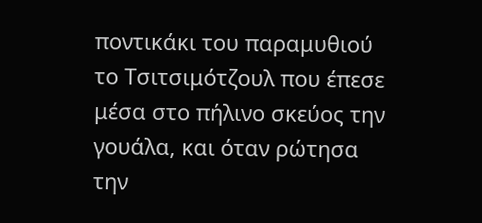ποντικάκι του παραμυθιού το Τσιτσιμότζουλ που έπεσε μέσα στο πήλινο σκεύος την γουάλα, και όταν ρώτησα την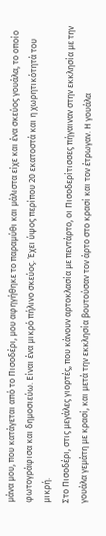μάνα μου, που κατάγεται από το Πισοδέρι, μου αφηγήθηκε το παραμύθι και μάλιστα είχε και ένα σκεύος γουάλα, το οποίο φωτογράφισα και δημοσιεύω. Είναι ένα μικρό πήλινο σκεύος. Έχει ύψος περίπου 20 εκατοστά και η χωρητικότητά του μικρή.
Στο Πισοδέρι, στις μεγάλες γιορτές, που κάνουν αρτοκλασία με πεντάρτο, οι Πισοδερίτισσες πήγαιναν στην εκκλησία με την γουάλα γεμάτη με κρασί, και μετά την εκκλησία βουτούσαν τον άρτο στο κρασί και τον έτρωγαν. Η γουάλα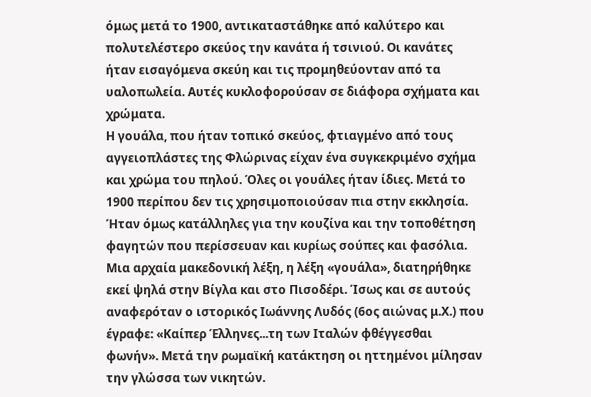όμως μετά το 1900, αντικαταστάθηκε από καλύτερο και πολυτελέστερο σκεύος την κανάτα ή τσινιού. Οι κανάτες ήταν εισαγόμενα σκεύη και τις προμηθεύονταν από τα υαλοπωλεία. Αυτές κυκλοφορούσαν σε διάφορα σχήματα και χρώματα.
Η γουάλα, που ήταν τοπικό σκεύος, φτιαγμένο από τους αγγειοπλάστες της Φλώρινας είχαν ένα συγκεκριμένο σχήμα και χρώμα του πηλού. Όλες οι γουάλες ήταν ίδιες. Μετά το 1900 περίπου δεν τις χρησιμοποιούσαν πια στην εκκλησία. Ήταν όμως κατάλληλες για την κουζίνα και την τοποθέτηση φαγητών που περίσσευαν και κυρίως σούπες και φασόλια.
Μια αρχαία μακεδονική λέξη, η λέξη «γουάλα», διατηρήθηκε εκεί ψηλά στην Βίγλα και στο Πισοδέρι. Ίσως και σε αυτούς αναφερόταν ο ιστορικός Ιωάννης Λυδός (6ος αιώνας μ.Χ.) που έγραφε: «Καίπερ Έλληνες...τη των Ιταλών φθέγγεσθαι φωνήν». Μετά την ρωμαϊκή κατάκτηση οι ηττημένοι μίλησαν την γλώσσα των νικητών.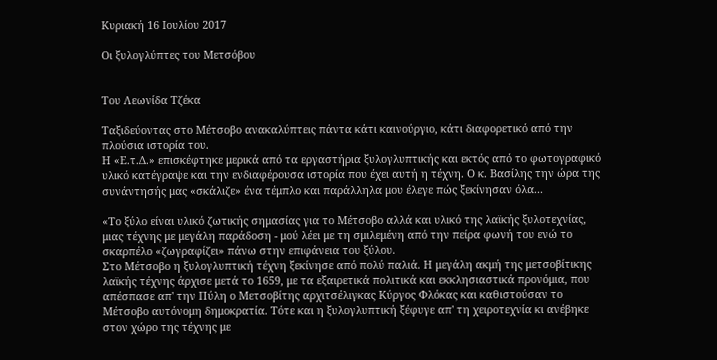Κυριακή 16 Ιουλίου 2017

Οι ξυλογλύπτες του Μετσόβου


Του Λεωνίδα Τζέκα

Ταξιδεύοντας στο Μέτσοβο ανακαλύπτεις πάντα κάτι καινούργιο, κάτι διαφορετικό από την πλούσια ιστορία του.
Η «Ε.τ.Δ.» επισκέφτηκε μερικά από τα εργαστήρια ξυλογλυπτικής και εκτός από το φωτογραφικό υλικό κατέγραψε και την ενδιαφέρουσα ιστορία που έχει αυτή η τέχνη. Ο κ. Βασίλης την ώρα της συνάντησής μας «σκάλιζε» ένα τέμπλο και παράλληλα μου έλεγε πώς ξεκίνησαν όλα...

«Το ξύλο είναι υλικό ζωτικής σημασίας για το Μέτσοβο αλλά και υλικό της λαϊκής ξυλοτεχνίας, μιας τέχνης με μεγάλη παράδοση - μού λέει με τη σμιλεμένη από την πείρα φωνή του ενώ το σκαρπέλο «ζωγραφίζει» πάνω στην επιφάνεια του ξύλου.
Στο Μέτσοβο η ξυλογλυπτική τέχνη ξεκίνησε από πολύ παλιά. Η μεγάλη ακμή της μετσοβίτικης λαϊκής τέχνης άρχισε μετά το 1659, με τα εξαιρετικά πολιτικά και εκκλησιαστικά προνόμια, που απέσπασε απ' την Πύλη ο Μετσοβίτης αρχιτσέλιγκας Κύργος Φλόκας και καθιστούσαν το Μέτσοβο αυτόνομη δημοκρατία. Τότε και η ξυλογλυπτική ξέφυγε απ' τη χειροτεχνία κι ανέβηκε στον χώρο της τέχνης με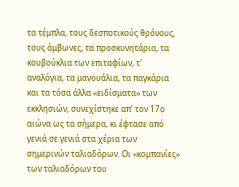τα τέμπλα, τους δεσποτικούς θρόνους, τους άμβωνες, τα προσκυνητάρια, τα κουβούκλια των επιταφίων, τ' αναλόγια, τα μανουάλια, τα παγκάρια και τα τόσα άλλα «ειδίσματα» των εκκλησιών, συνεχίστηκε απ' τον 17ο αιώνα ως τα σήμερα, κι έφτασε από γενιά σε γενιά στα χέρια των σημερινών ταλιαδόρων. Οι «κομπανίες» των ταλιαδόρων του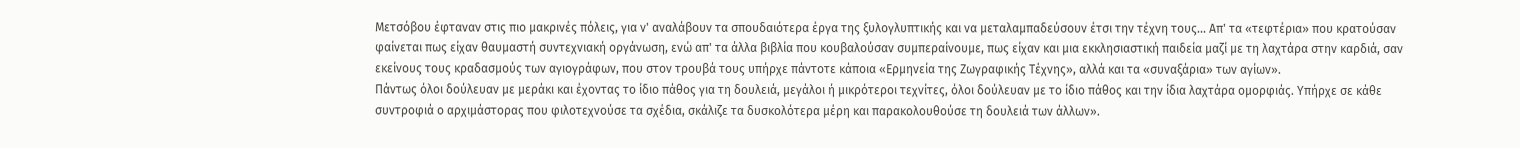Μετσόβου έφταναν στις πιο μακρινές πόλεις, για ν' αναλάβουν τα σπουδαιότερα έργα της ξυλογλυπτικής και να μεταλαμπαδεύσουν έτσι την τέχνη τους... Απ' τα «τεφτέρια» που κρατούσαν φαίνεται πως είχαν θαυμαστή συντεχνιακή οργάνωση, ενώ απ' τα άλλα βιβλία που κουβαλούσαν συμπεραίνουμε, πως είχαν και μια εκκλησιαστική παιδεία μαζί με τη λαχτάρα στην καρδιά, σαν εκείνους τους κραδασμούς των αγιογράφων, που στον τρουβά τους υπήρχε πάντοτε κάποια «Ερμηνεία της Ζωγραφικής Τέχνης», αλλά και τα «συναξάρια» των αγίων».
Πάντως όλοι δούλευαν με μεράκι και έχοντας το ίδιο πάθος για τη δουλειά, μεγάλοι ή μικρότεροι τεχνίτες, όλοι δούλευαν με το ίδιο πάθος και την ίδια λαχτάρα ομορφιάς. Υπήρχε σε κάθε συντροφιά ο αρχιμάστορας που φιλοτεχνούσε τα σχέδια, σκάλιζε τα δυσκολότερα μέρη και παρακολουθούσε τη δουλειά των άλλων».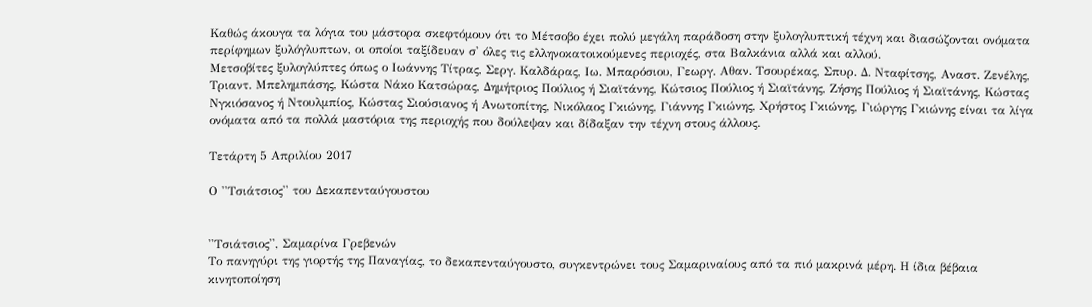Καθώς άκουγα τα λόγια του μάστορα σκεφτόμουν ότι το Μέτσοβο έχει πολύ μεγάλη παράδοση στην ξυλογλυπτική τέχνη και διασώζονται ονόματα περίφημων ξυλόγλυπτων, οι οποίοι ταξίδευαν σ' όλες τις ελληνοκατοικούμενες περιοχές, στα Βαλκάνια αλλά και αλλού.
Μετσοβίτες ξυλογλύπτες όπως ο Ιωάννης Τίτρας, Σεργ. Καλδάρας, Ιω. Μπαρόσιου, Γεωργ. Αθαν. Τσουρέκας, Σπυρ. Δ. Νταφίτσης, Αναστ. Ζενέλης, Τριαντ. Μπελημπάσης, Κώστα Νάκο Κατσώρας, Δημήτριος Πούλιος ή Σιαϊτάνης, Κώτσιος Πούλιος ή Σιαϊτάνης, Ζήσης Πούλιος ή Σιαϊτάνης, Κώστας Νγκιόσανος ή Ντουλμπίος, Κώστας Σιούσιανος ή Ανωτοπίτης, Νικόλαος Γκιώνης, Γιάννης Γκιώνης, Χρήστος Γκιώνης, Γιώργης Γκιώνης είναι τα λίγα ονόματα από τα πολλά μαστόρια της περιοχής που δούλεψαν και δίδαξαν την τέχνη στους άλλους.

Τετάρτη 5 Απριλίου 2017

Ο ''Τσιάτσιος'' του Δεκαπενταύγουστου


''Τσιάτσιος'', Σαμαρίνα Γρεβενών
Το πανηγύρι της γιορτής της Παναγίας, το δεκαπενταύγουστο, συγκεντρώνει τους Σαμαριναίους από τα πιό μακρινά μέρη. Η ίδια βέβαια κινητοποίηση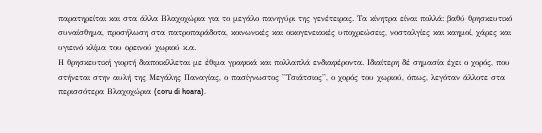παρατηρείται και στα άλλα Βλαχοχώρια για το μεγάλο πανηγύρι της γενέτειρας. Τα κίνητρα είναι πολλά: βαθύ θρησκευτικό συναίσθημα, προσήλωση στα πατροπαράδοτα, κοινωνικές και οικογενειακές υποχρεώσεις, νοσταλγίες και καημοί, χάρες και υγιεινό κλίμα του ορεινού χωριού κ.α.
Η θρησκευτική γιορτή διαποικίλλεται με έθιμα γραφικά και πολλαπλά ενδιαφέροντα. Ιδιαίτερη δέ σημασία έχει ο χορός, που στήνεται στην αυλή της Μεγάλης Παναγίας, ο πασίγνωστος ''Τσιάτσιος'', ο χορός του χωριού, όπως, λεγόταν άλλοτε στα περισσότερα Βλαχοχώρια (coru di hoara).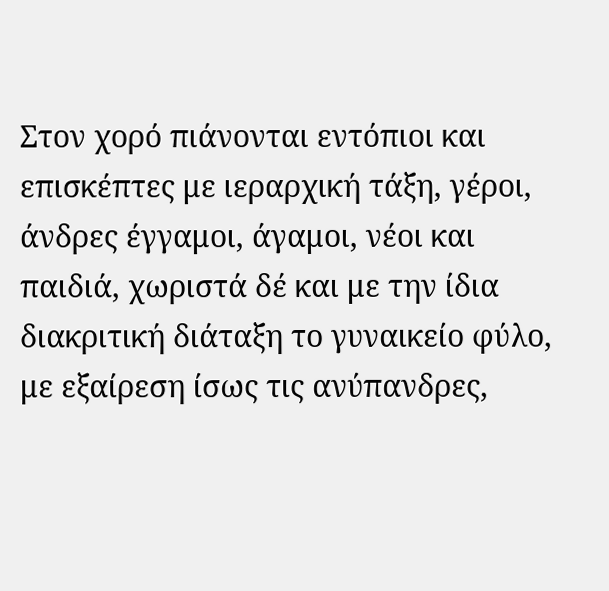Στον χορό πιάνονται εντόπιοι και επισκέπτες με ιεραρχική τάξη, γέροι, άνδρες έγγαμοι, άγαμοι, νέοι και παιδιά, χωριστά δέ και με την ίδια διακριτική διάταξη το γυναικείο φύλο, με εξαίρεση ίσως τις ανύπανδρες,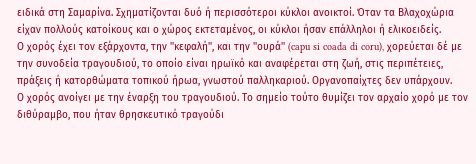ειδικά στη Σαμαρίνα. Σχηματίζονται δυό ή περισσότεροι κύκλοι ανοικτοί. Όταν τα Βλαχοχώρια είχαν πολλούς κατοίκους και ο χώρος εκτεταμένος, οι κύκλοι ήσαν επάλληλοι ή ελικοειδείς.
Ο χορός έχει τον εξάρχοντα, την ''κεφαλή'', και την ''ουρά'' (capu si coada di coru), χορεύεται δέ με την συνοδεία τραγουδιού, το οποίο είναι ηρωϊκό και αναφέρεται στη ζωή, στις περιπέτειες, πράξεις ή κατορθώματα τοπικού ήρωα, γνωστού παλληκαριού. Οργανοπαίχτες δεν υπάρχουν.
Ο χορός ανοίγει με την έναρξη του τραγουδιού. Το σημείο τούτο θυμίζει τον αρχαίο χορό με τον διθύραμβο, που ήταν θρησκευτικό τραγούδι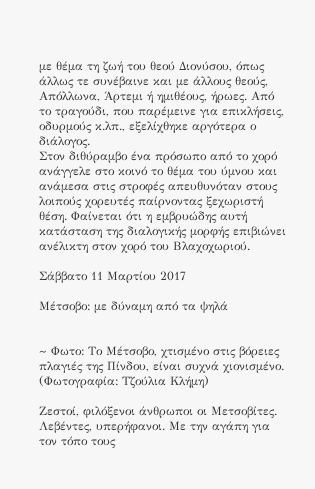με θέμα τη ζωή του θεού Διονύσου, όπως άλλως τε συνέβαινε και με άλλους θεούς, Απόλλωνα, Άρτεμι ή ημιθέους, ήρωες. Από το τραγούδι, που παρέμεινε για επικλήσεις, οδυρμούς κ.λπ., εξελίχθηκε αργότερα ο διάλογος.
Στον διθύραμβο ένα πρόσωπο από το χορό ανάγγελε στο κοινό το θέμα του ύμνου και ανάμεσα στις στροφές απευθυνόταν στους λοιπούς χορευτές παίρνοντας ξεχωριστή θέση. Φαίνεται ότι η εμβρυώδης αυτή κατάσταση της διαλογικής μορφής επιβιώνει ανέλικτη στον χορό του Βλαχοχωριού.

Σάββατο 11 Μαρτίου 2017

Μέτσοβο: με δύναμη από τα ψηλά


~ Φωτο: Το Μέτσοβο, χτισμένο στις βόρειες πλαγιές της Πίνδου, είναι συχνά χιονισμένο. (Φωτογραφία: Τζούλια Κλήμη)

Ζεστοί, φιλόξενοι άνθρωποι οι Μετσοβίτες. Λεβέντες, υπερήφανοι. Με την αγάπη για τον τόπο τους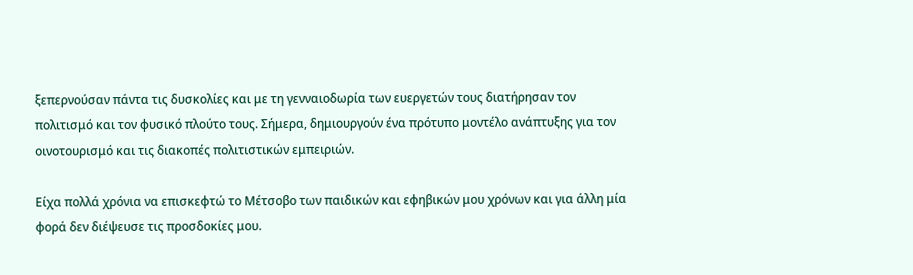ξεπερνούσαν πάντα τις δυσκολίες και με τη γενναιοδωρία των ευεργετών τους διατήρησαν τον πολιτισμό και τον φυσικό πλούτο τους. Σήμερα, δημιουργούν ένα πρότυπο μοντέλο ανάπτυξης για τον οινοτουρισμό και τις διακοπές πολιτιστικών εμπειριών.

Είχα πολλά χρόνια να επισκεφτώ το Μέτσοβο των παιδικών και εφηβικών μου χρόνων και για άλλη μία φορά δεν διέψευσε τις προσδοκίες μου.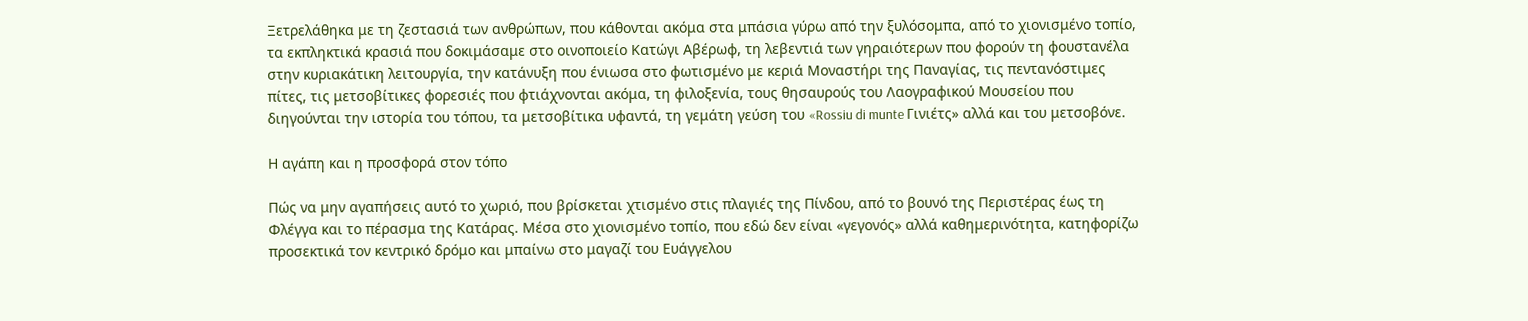Ξετρελάθηκα με τη ζεστασιά των ανθρώπων, που κάθονται ακόμα στα μπάσια γύρω από την ξυλόσομπα, από το χιονισμένο τοπίο, τα εκπληκτικά κρασιά που δοκιμάσαμε στο οινοποιείο Κατώγι Αβέρωφ, τη λεβεντιά των γηραιότερων που φορούν τη φουστανέλα στην κυριακάτικη λειτουργία, την κατάνυξη που ένιωσα στο φωτισμένο με κεριά Μοναστήρι της Παναγίας, τις πεντανόστιμες πίτες, τις μετσοβίτικες φορεσιές που φτιάχνονται ακόμα, τη φιλοξενία, τους θησαυρούς του Λαογραφικού Μουσείου που διηγούνται την ιστορία του τόπου, τα μετσοβίτικα υφαντά, τη γεμάτη γεύση του «Rossiu di munte Γινιέτς» αλλά και του μετσοβόνε.

Η αγάπη και η προσφορά στον τόπο

Πώς να μην αγαπήσεις αυτό το χωριό, που βρίσκεται χτισμένο στις πλαγιές της Πίνδου, από το βουνό της Περιστέρας έως τη Φλέγγα και το πέρασμα της Κατάρας. Μέσα στο χιονισμένο τοπίο, που εδώ δεν είναι «γεγονός» αλλά καθημερινότητα, κατηφορίζω προσεκτικά τον κεντρικό δρόμο και μπαίνω στο μαγαζί του Ευάγγελου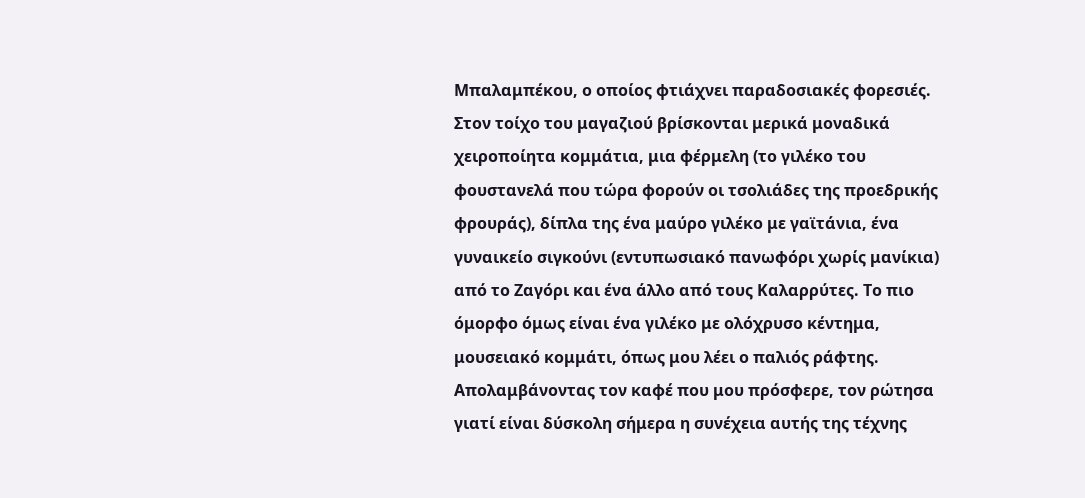Μπαλαμπέκου, ο οποίος φτιάχνει παραδοσιακές φορεσιές. Στον τοίχο του μαγαζιού βρίσκονται μερικά μοναδικά χειροποίητα κομμάτια, μια φέρμελη (το γιλέκο του φουστανελά που τώρα φορούν οι τσολιάδες της προεδρικής φρουράς), δίπλα της ένα μαύρο γιλέκο με γαϊτάνια, ένα γυναικείο σιγκούνι (εντυπωσιακό πανωφόρι χωρίς μανίκια) από το Ζαγόρι και ένα άλλο από τους Καλαρρύτες. Το πιο όμορφο όμως είναι ένα γιλέκο με ολόχρυσο κέντημα, μουσειακό κομμάτι, όπως μου λέει ο παλιός ράφτης. Απολαμβάνοντας τον καφέ που μου πρόσφερε, τον ρώτησα γιατί είναι δύσκολη σήμερα η συνέχεια αυτής της τέχνης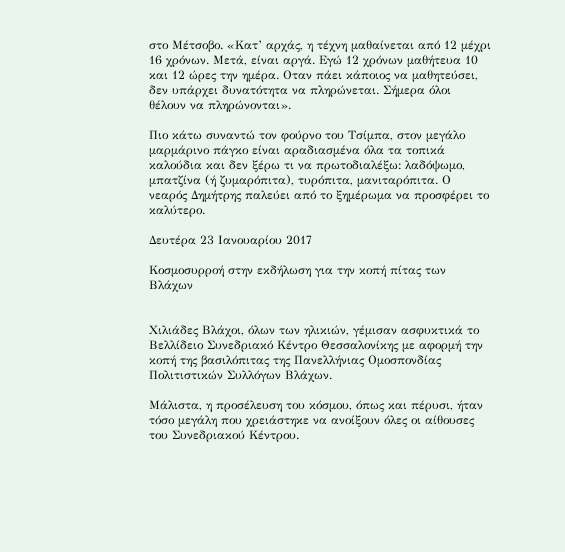στο Μέτσοβο. «Κατ’ αρχάς, η τέχνη μαθαίνεται από 12 μέχρι 16 χρόνων. Μετά, είναι αργά. Εγώ 12 χρόνων μαθήτευα 10 και 12 ώρες την ημέρα. Οταν πάει κάποιος να μαθητεύσει, δεν υπάρχει δυνατότητα να πληρώνεται. Σήμερα όλοι θέλουν να πληρώνονται».

Πιο κάτω συναντώ τον φούρνο του Τσίμπα, στον μεγάλο μαρμάρινο πάγκο είναι αραδιασμένα όλα τα τοπικά καλούδια και δεν ξέρω τι να πρωτοδιαλέξω: λαδόψωμο, μπατζίνα (ή ζυμαρόπιτα), τυρόπιτα, μανιταρόπιτα. Ο νεαρός Δημήτρης παλεύει από το ξημέρωμα να προσφέρει το καλύτερο.

Δευτέρα 23 Ιανουαρίου 2017

Κοσμοσυρροή στην εκδήλωση για την κοπή πίτας των Βλάχων


Χιλιάδες Βλάχοι, όλων των ηλικιών, γέμισαν ασφυκτικά το Βελλίδειο Συνεδριακό Κέντρο Θεσσαλονίκης με αφορμή την κοπή της βασιλόπιτας της Πανελλήνιας Ομοσπονδίας Πολιτιστικών Συλλόγων Βλάχων.

Μάλιστα, η προσέλευση του κόσμου, όπως και πέρυσι, ήταν τόσο μεγάλη που χρειάστηκε να ανοίξουν όλες οι αίθουσες του Συνεδριακού Κέντρου.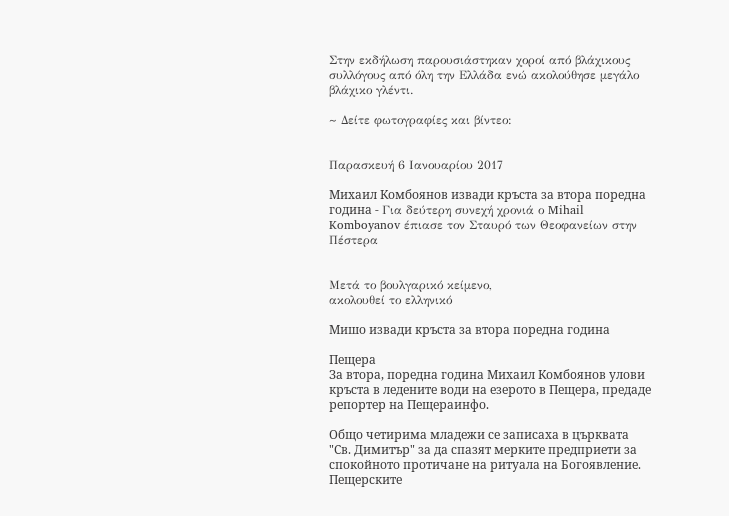Στην εκδήλωση παρουσιάστηκαν χοροί από βλάχικους συλλόγους από όλη την Ελλάδα ενώ ακολούθησε μεγάλο βλάχικο γλέντι.

~ Δείτε φωτογραφίες και βίντεο:


Παρασκευή 6 Ιανουαρίου 2017

Михаил Комбоянов извади кръста за втора поредна година - Για δεύτερη συνεχή χρονιά ο Mihail Komboyanov έπιασε τον Σταυρό των Θεοφανείων στην Πέστερα


Μετά το βουλγαρικό κείμενο,
ακολουθεί το ελληνικό

Мишо извади кръста за втора поредна година

Пещера
За втора, поредна година Михаил Комбoянов улови кръста в ледените води на езерото в Пещера, предаде репортер на Пещераинфо.

Общо четирима младежи се записаха в църквата "Св. Димитър" за да спазят мерките предприети за спокойното протичане на ритуала на Богоявление. Пещерските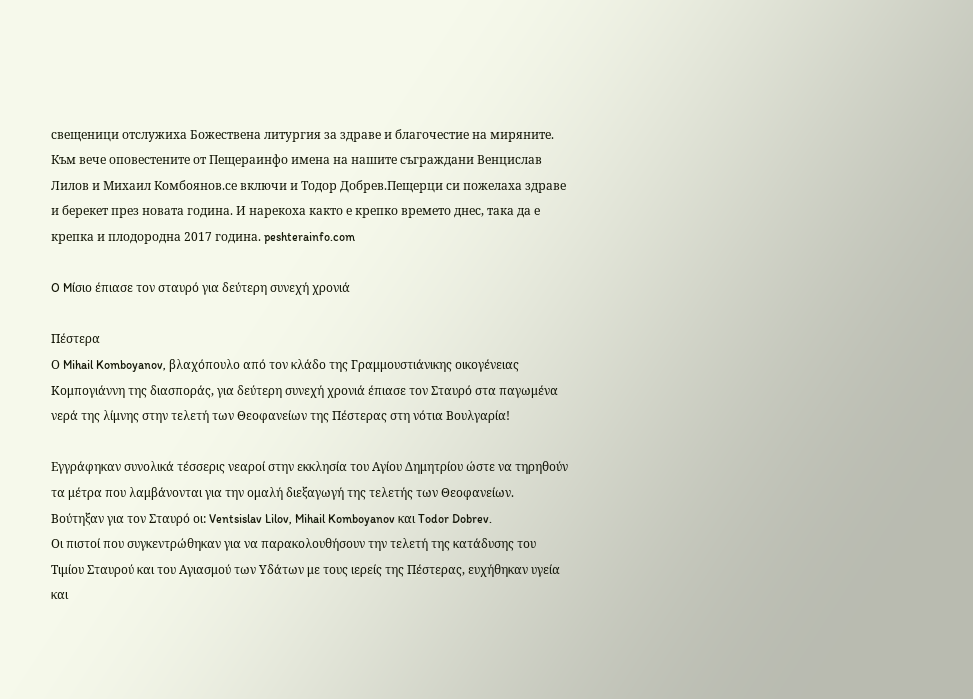свещеници отслужиха Божествена литургия за здраве и благочестие на миряните. Към вече оповестените от Пещераинфо имена на нашите съграждани Венцислав Лилов и Михаил Комбoянов.се включи и Тодор Добрев.Пещерци си пожелаха здраве и берекет през новата година. И нарекоха както е крепко времето днес, така да е крепка и плодородна 2017 година. peshterainfo.com

O Mίσιο έπιασε τον σταυρό για δεύτερη συνεχή χρονιά

Πέστερα
Ο Mihail Komboyanov, βλαχόπουλο από τον κλάδο της Γραμμουστιάνικης οικογένειας Κομπογιάννη της διασποράς, για δεύτερη συνεχή χρονιά έπιασε τον Σταυρό στα παγωμένα νερά της λίμνης στην τελετή των Θεοφανείων της Πέστερας στη νότια Βουλγαρία!

Εγγράφηκαν συνολικά τέσσερις νεαροί στην εκκλησία του Αγίου Δημητρίου ώστε να τηρηθούν τα μέτρα που λαμβάνονται για την ομαλή διεξαγωγή της τελετής των Θεοφανείων. Βούτηξαν για τον Σταυρό οι: Ventsislav Lilov, Mihail Komboyanov και Todor Dobrev.
Οι πιστοί που συγκεντρώθηκαν για να παρακολουθήσουν την τελετή της κατάδυσης του Τιμίου Σταυρού και του Αγιασμού των Υδάτων με τους ιερείς της Πέστερας, ευχήθηκαν υγεία και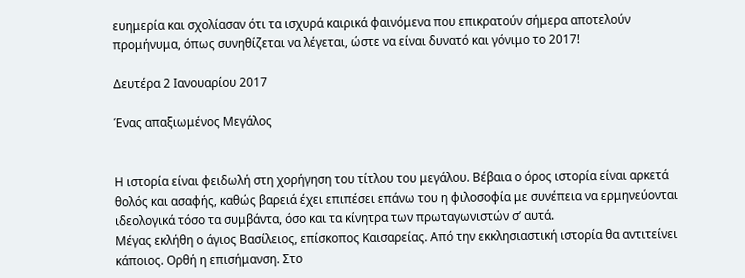ευημερία και σχολίασαν ότι τα ισχυρά καιρικά φαινόμενα που επικρατούν σήμερα αποτελούν προμήνυμα, όπως συνηθίζεται να λέγεται, ώστε να είναι δυνατό και γόνιμο το 2017!

Δευτέρα 2 Ιανουαρίου 2017

Ένας απαξιωμένος Μεγάλος


Η ιστορία είναι φειδωλή στη χορήγηση του τίτλου του μεγάλου. Βέβαια ο όρος ιστορία είναι αρκετά θολός και ασαφής, καθώς βαρειά έχει επιπέσει επάνω του η φιλοσοφία με συνέπεια να ερμηνεύονται ιδεολογικά τόσο τα συμβάντα, όσο και τα κίνητρα των πρωταγωνιστών σ’ αυτά.
Μέγας εκλήθη ο άγιος Βασίλειος, επίσκοπος Καισαρείας. Από την εκκλησιαστική ιστορία θα αντιτείνει κάποιος. Ορθή η επισήμανση. Στο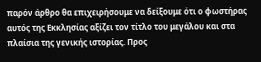παρόν άρθρο θα επιχειρήσουμε να δείξουμε ότι ο φωστήρας αυτός της Εκκλησίας αξίζει τον τίτλο του μεγάλου και στα πλαίσια της γενικής ιστορίας. Προς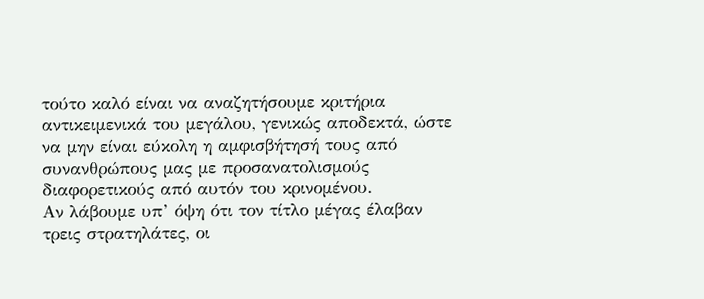τούτο καλό είναι να αναζητήσουμε κριτήρια αντικειμενικά του μεγάλου, γενικώς αποδεκτά, ώστε να μην είναι εύκολη η αμφισβήτησή τους από συνανθρώπους μας με προσανατολισμούς διαφορετικούς από αυτόν του κρινομένου.
Αν λάβουμε υπ’ όψη ότι τον τίτλο μέγας έλαβαν τρεις στρατηλάτες, οι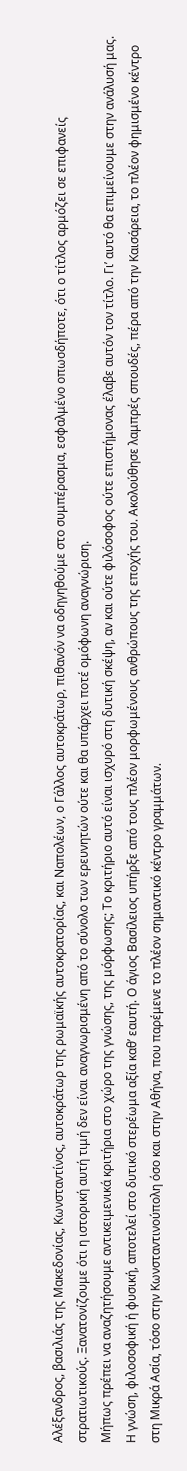Αλέξανδρος, βασιλιάς της Μακεδονίας, Κωνσταντίνος, αυτοκράτωρ της ρωμαϊκής αυτοκρατορίας, και Ναπολέων, ο Γάλλος αυτοκράτωρ, πιθανόν να οδηγηθούμε στο συμπέρασμα, εσφαλμένο οπωσδήποτε, ότι ο τίτλος αρμόζει σε επιφανείς στρατιωτικούς. Ξανατονίζουμε ότι η ιστορική αυτή τιμή δεν είναι αναγνωρισμένη από το σύνολο των ερευνητών ούτε και θα υπάρχει ποτέ ομόφωνη αναγνώριση.
Μήπως πρέπει να αναζητήσουμε αντικειμενικά κριτήρια στο χώρο της γνώσης, της μόρφωσης; Το κριτήριο αυτό είναι ισχυρό στη δυτική σκέψη, αν και ούτε φιλόσοφος ούτε επιστήμονας έλαβε αυτόν τον τίτλο. Γι’ αυτό θα επιμείνουμε στην ανάλυσή μας. Η γνώση, φιλοσοφική ή φυσική, αποτελεί στο δυτικό στερέωμα αξία καθ’ εαυτή. Ο άγιος Βασίλειος υπήρξε από τους πλέον μορφωμένους ανθρώπους της εποχής του. Ακολούθησε λαμπρές σπουδές, πέρα από την Καισάρεια, το πλέον φημισμένο κέντρο στη Μικρά Ασία, τόσο στην Κωνσταντινούπολη όσο και στην Αθήνα, που παρέμενε το πλέον σημαντικό κέντρο γραμμάτων.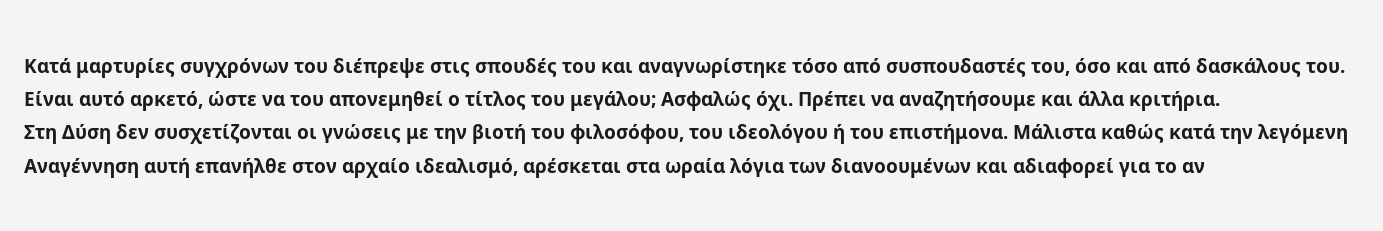Κατά μαρτυρίες συγχρόνων του διέπρεψε στις σπουδές του και αναγνωρίστηκε τόσο από συσπουδαστές του, όσο και από δασκάλους του. Είναι αυτό αρκετό, ώστε να του απονεμηθεί ο τίτλος του μεγάλου; Ασφαλώς όχι. Πρέπει να αναζητήσουμε και άλλα κριτήρια.
Στη Δύση δεν συσχετίζονται οι γνώσεις με την βιοτή του φιλοσόφου, του ιδεολόγου ή του επιστήμονα. Μάλιστα καθώς κατά την λεγόμενη Αναγέννηση αυτή επανήλθε στον αρχαίο ιδεαλισμό, αρέσκεται στα ωραία λόγια των διανοουμένων και αδιαφορεί για το αν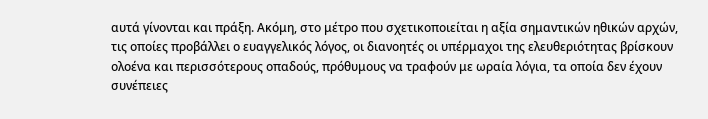αυτά γίνονται και πράξη. Ακόμη, στο μέτρο που σχετικοποιείται η αξία σημαντικών ηθικών αρχών, τις οποίες προβάλλει ο ευαγγελικός λόγος, οι διανοητές οι υπέρμαχοι της ελευθεριότητας βρίσκουν ολοένα και περισσότερους οπαδούς, πρόθυμους να τραφούν με ωραία λόγια, τα οποία δεν έχουν συνέπειες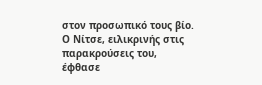στον προσωπικό τους βίο. Ο Νίτσε, ειλικρινής στις παρακρούσεις του, έφθασε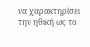να χαρακτηρίσει την ηθική ως το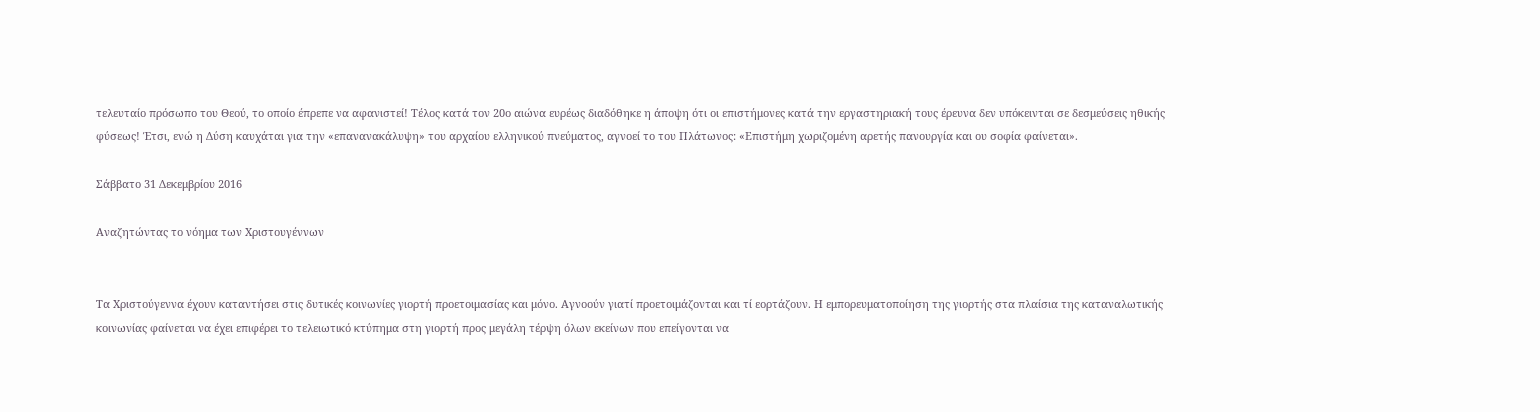τελευταίο πρόσωπο του Θεού, το οποίο έπρεπε να αφανιστεί! Τέλος κατά τον 20ο αιώνα ευρέως διαδόθηκε η άποψη ότι οι επιστήμονες κατά την εργαστηριακή τους έρευνα δεν υπόκεινται σε δεσμεύσεις ηθικής φύσεως! Έτσι, ενώ η Δύση καυχάται για την «επανανακάλυψη» του αρχαίου ελληνικού πνεύματος, αγνοεί το του Πλάτωνος: «Επιστήμη χωριζομένη αρετής πανουργία και ου σοφία φαίνεται».

Σάββατο 31 Δεκεμβρίου 2016

Αναζητώντας το νόημα των Χριστουγέννων


Τα Χριστούγεννα έχουν καταντήσει στις δυτικές κοινωνίες γιορτή προετοιμασίας και μόνο. Αγνοούν γιατί προετοιμάζονται και τί εορτάζουν. Η εμπορευματοποίηση της γιορτής στα πλαίσια της καταναλωτικής κοινωνίας φαίνεται να έχει επιφέρει το τελειωτικό κτύπημα στη γιορτή προς μεγάλη τέρψη όλων εκείνων που επείγονται να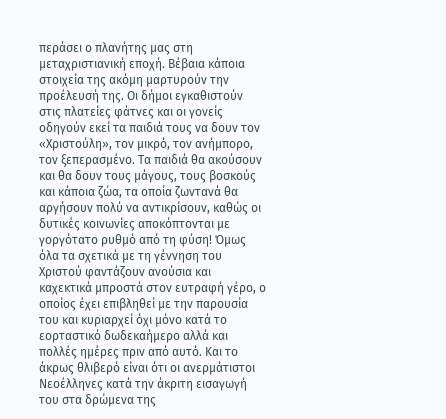περάσει ο πλανήτης μας στη μεταχριστιανική εποχή. Βέβαια κάποια στοιχεία της ακόμη μαρτυρούν την προέλευσή της. Οι δήμοι εγκαθιστούν στις πλατείες φάτνες και οι γονείς οδηγούν εκεί τα παιδιά τους να δουν τον «Χριστούλη», τον μικρό, τον ανήμπορο, τον ξεπερασμένο. Τα παιδιά θα ακούσουν και θα δουν τους μάγους, τους βοσκούς και κάποια ζώα, τα οποία ζωντανά θα αργήσουν πολύ να αντικρίσουν, καθώς οι δυτικές κοινωνίες αποκόπτονται με γοργότατο ρυθμό από τη φύση! Όμως όλα τα σχετικά με τη γέννηση του Χριστού φαντάζουν ανούσια και καχεκτικά μπροστά στον ευτραφή γέρο, ο οποίος έχει επιβληθεί με την παρουσία του και κυριαρχεί όχι μόνο κατά το εορταστικό δωδεκαήμερο αλλά και πολλές ημέρες πριν από αυτό. Και το άκρως θλιβερό είναι ότι οι ανερμάτιστοι Νεοέλληνες κατά την άκριτη εισαγωγή του στα δρώμενα της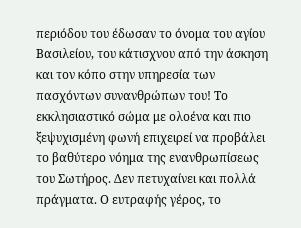περιόδου του έδωσαν το όνομα του αγίου Βασιλείου, του κάτισχνου από την άσκηση και τον κόπο στην υπηρεσία των πασχόντων συνανθρώπων του! Το εκκλησιαστικό σώμα με ολοένα και πιο ξεψυχισμένη φωνή επιχειρεί να προβάλει το βαθύτερο νόημα της ενανθρωπίσεως του Σωτήρος. Δεν πετυχαίνει και πολλά πράγματα. Ο ευτραφής γέρος, το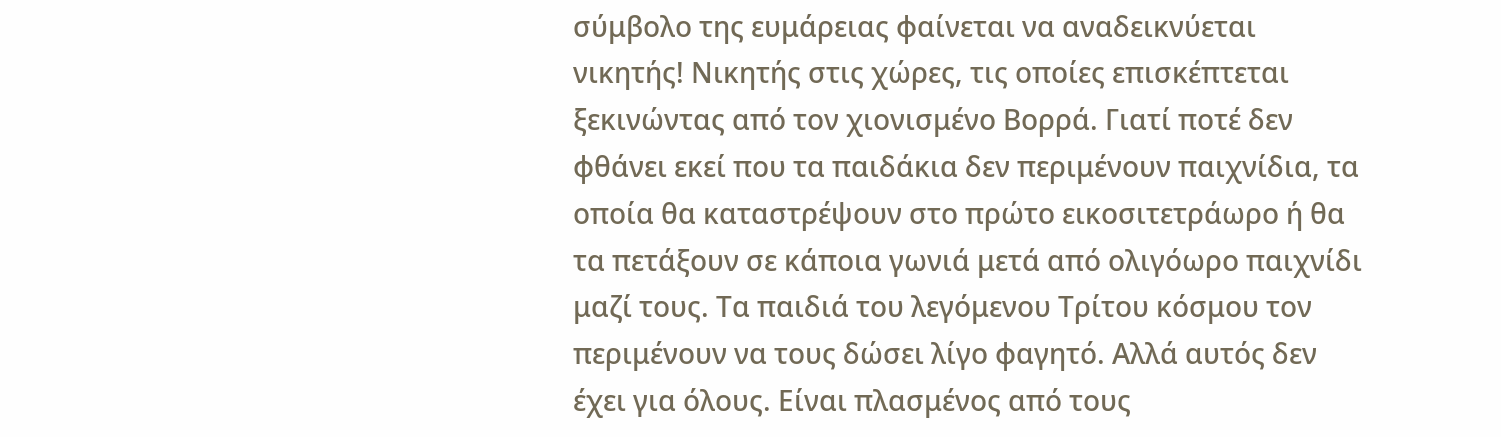σύμβολο της ευμάρειας φαίνεται να αναδεικνύεται νικητής! Νικητής στις χώρες, τις οποίες επισκέπτεται ξεκινώντας από τον χιονισμένο Βορρά. Γιατί ποτέ δεν φθάνει εκεί που τα παιδάκια δεν περιμένουν παιχνίδια, τα οποία θα καταστρέψουν στο πρώτο εικοσιτετράωρο ή θα τα πετάξουν σε κάποια γωνιά μετά από ολιγόωρο παιχνίδι μαζί τους. Τα παιδιά του λεγόμενου Τρίτου κόσμου τον περιμένουν να τους δώσει λίγο φαγητό. Αλλά αυτός δεν έχει για όλους. Είναι πλασμένος από τους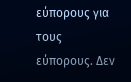εύπορους για τους εύπορους. Δεν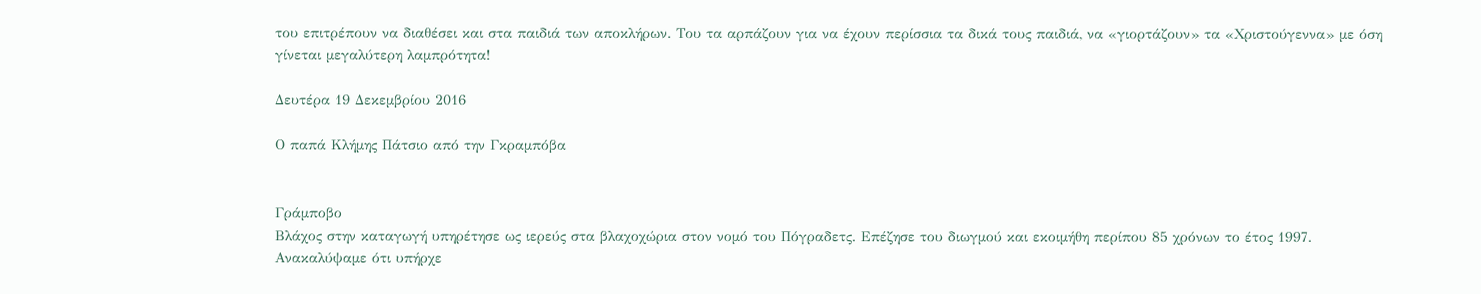του επιτρέπουν να διαθέσει και στα παιδιά των αποκλήρων. Του τα αρπάζουν για να έχουν περίσσια τα δικά τους παιδιά, να «γιορτάζουν» τα «Χριστούγεννα» με όση γίνεται μεγαλύτερη λαμπρότητα!

Δευτέρα 19 Δεκεμβρίου 2016

Ο παπά Κλήμης Πάτσιο από την Γκραμπόβα


Γράμποβο
Βλάχος στην καταγωγή υπηρέτησε ως ιερεύς στα βλαχοχώρια στον νομό του Πόγραδετς. Επέζησε του διωγμού και εκοιμήθη περίπου 85 χρόνων το έτος 1997. Ανακαλύψαμε ότι υπήρχε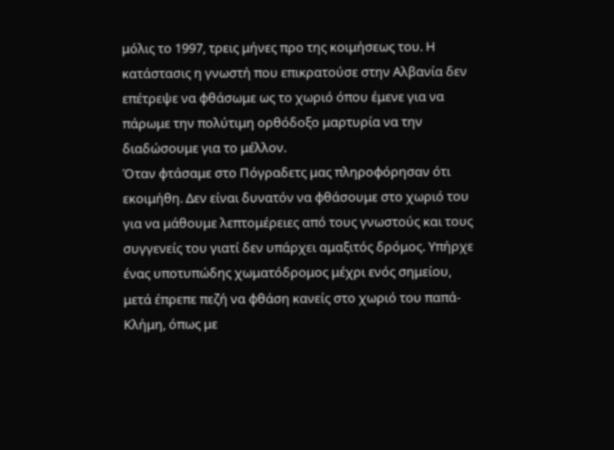μόλις το 1997, τρεις μήνες προ της κοιμήσεως του. Η κατάστασις η γνωστή που επικρατούσε στην Αλβανία δεν επέτρεψε να φθάσωμε ως το χωριό όπου έμενε για να πάρωμε την πολύτιμη ορθόδοξο μαρτυρία να την διαδώσουμε για το μέλλον.
Όταν φτάσαμε στο Πόγραδετς μας πληροφόρησαν ότι εκοιμήθη. Δεν είναι δυνατόν να φθάσουμε στο χωριό του για να μάθουμε λεπτομέρειες από τους γνωστούς και τους συγγενείς του γιατί δεν υπάρχει αμαξιτός δρόμος. Υπήρχε ένας υποτυπώδης χωματόδρομος μέχρι ενός σημείου, μετά έπρεπε πεζή να φθάση κανείς στο χωριό του παπά-Κλήμη, όπως με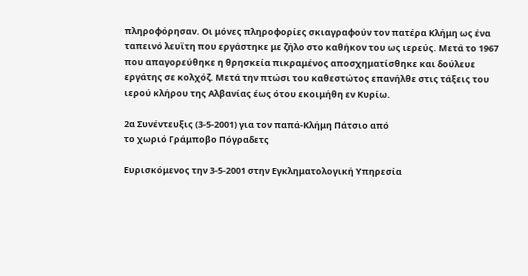πληροφόρησαν. Οι μόνες πληροφορίες σκιαγραφούν τον πατέρα Κλήμη ως ένα ταπεινό λευϊτη που εργάστηκε με ζήλο στο καθήκον του ως ιερεύς. Μετά το 1967 που απαγορεύθηκε η θρησκεία πικραμένος αποσχηματίσθηκε και δούλευε εργάτης σε κολχόζ. Μετά την πτώσι του καθεστώτος επανήλθε στις τάξεις του ιερού κλήρου της Αλβανίας έως ότου εκοιμήθη εν Κυρίω.

2α Συνέντευξις (3-5-2001) για τον παπά-Κλήμη Πάτσιο από
το χωριό Γράμποβο Πόγραδετς

Ευρισκόμενος την 3-5-2001 στην Εγκληματολογική Υπηρεσία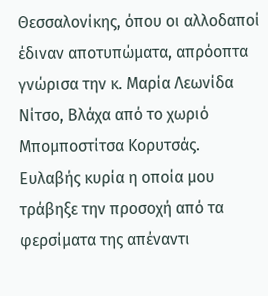Θεσσαλονίκης, όπου οι αλλοδαποί έδιναν αποτυπώματα, απρόοπτα γνώρισα την κ. Μαρία Λεωνίδα Νίτσο, Βλάχα από το χωριό Μπομποστίτσα Κορυτσάς. Ευλαβής κυρία η οποία μου τράβηξε την προσοχή από τα φερσίματα της απέναντι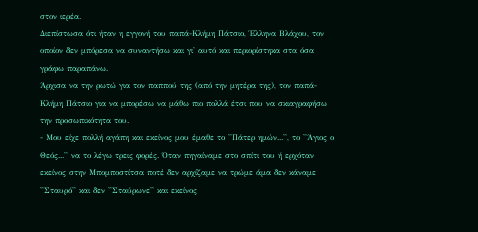στον ιερέα.
Διεπίστωσα ότι ήταν η εγγονή του παπά-Κλήμη Πάτσιο, Έλληνα Βλάχου, τον οποίον δεν μπόρεσα να συναντήσω και γι' αυτό και περιορίστηκα στα όσα γράφω παραπάνω.
Άρχισα να την ρωτώ για τον παππού της (από την μητέρα της), τον παπά-Κλήμη Πάτσιο για να μπορέσω να μάθω πιο πολλά έτσι που να σκιαγραφήσω την προσωπικότητα του.
- Μου είχε πολλή αγάπη και εκείνος μου έμαθε το ''Πάτερ ημών...'', το ''Άγιος ο Θεός...'' να το λέγω τρεις φορές. Όταν πηγαίναμε στο σπίτι του ή ερχόταν εκείνος στην Μπομποστίτσα ποτέ δεν αρχίζαμε να τρώμε άμα δεν κάναμε ''Σταυρό'' και δεν ''Σταύρωνε'' και εκείνος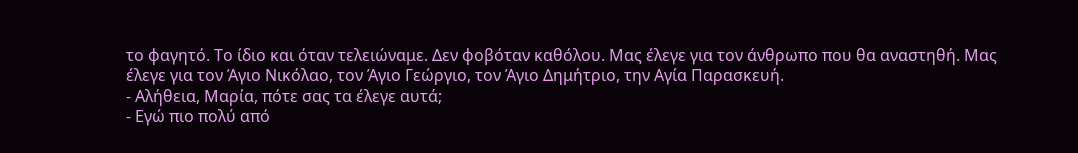το φαγητό. Το ίδιο και όταν τελειώναμε. Δεν φοβόταν καθόλου. Μας έλεγε για τον άνθρωπο που θα αναστηθή. Μας έλεγε για τον Άγιο Νικόλαο, τον Άγιο Γεώργιο, τον Άγιο Δημήτριο, την Αγία Παρασκευή.
- Αλήθεια, Μαρία, πότε σας τα έλεγε αυτά;
- Εγώ πιο πολύ από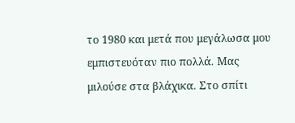το 1980 και μετά που μεγάλωσα μου εμπιστευόταν πιο πολλά. Μας μιλούσε στα βλάχικα. Στο σπίτι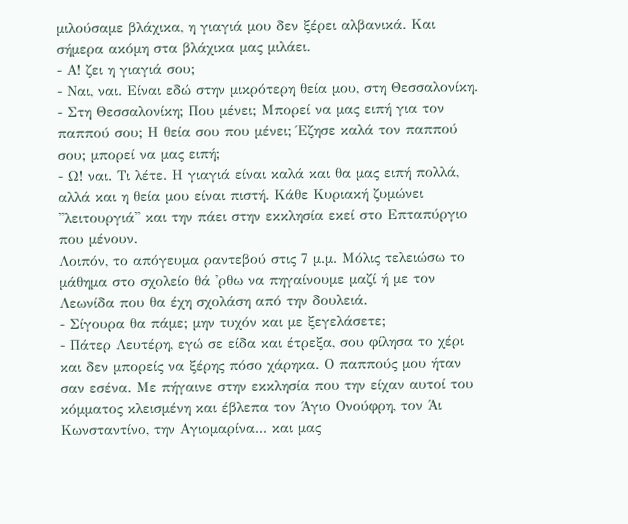μιλούσαμε βλάχικα, η γιαγιά μου δεν ξέρει αλβανικά. Και σήμερα ακόμη στα βλάχικα μας μιλάει.
- Α! ζει η γιαγιά σου;
- Ναι, ναι. Είναι εδώ στην μικρότερη θεία μου, στη Θεσσαλονίκη.
- Στη Θεσσαλονίκη; Που μένει; Μπορεί να μας ειπή για τον παππού σου; Η θεία σου που μένει; Έζησε καλά τον παππού σου; μπορεί να μας ειπή;
- Ω! ναι. Τι λέτε. Η γιαγιά είναι καλά και θα μας ειπή πολλά, αλλά και η θεία μου είναι πιστή. Κάθε Κυριακή ζυμώνει ''λειτουργιά'' και την πάει στην εκκλησία εκεί στο Επταπύργιο που μένουν.
Λοιπόν, το απόγευμα ραντεβού στις 7 μ.μ. Μόλις τελειώσω το μάθημα στο σχολείο θά 'ρθω να πηγαίνουμε μαζί ή με τον Λεωνίδα που θα έχη σχολάση από την δουλειά.
- Σίγουρα θα πάμε; μην τυχόν και με ξεγελάσετε;
- Πάτερ Λευτέρη, εγώ σε είδα και έτρεξα, σου φίλησα το χέρι και δεν μπορείς να ξέρης πόσο χάρηκα. Ο παππούς μου ήταν σαν εσένα. Με πήγαινε στην εκκλησία που την είχαν αυτοί του κόμματος κλεισμένη και έβλεπα τον Άγιο Ονούφρη, τον Άι Κωνσταντίνο, την Αγιομαρίνα... και μας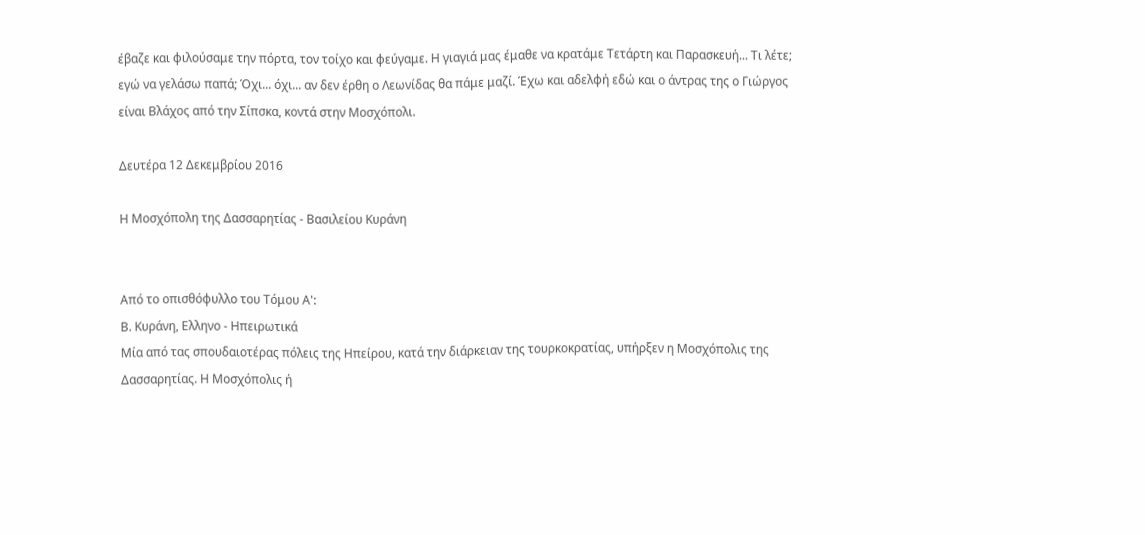έβαζε και φιλούσαμε την πόρτα, τον τοίχο και φεύγαμε. Η γιαγιά μας έμαθε να κρατάμε Τετάρτη και Παρασκευή... Τι λέτε; εγώ να γελάσω παπά; Όχι... όχι... αν δεν έρθη ο Λεωνίδας θα πάμε μαζί. Έχω και αδελφή εδώ και ο άντρας της ο Γιώργος είναι Βλάχος από την Σίπσκα, κοντά στην Μοσχόπολι.

Δευτέρα 12 Δεκεμβρίου 2016

Η Μοσχόπολη της Δασσαρητίας - Βασιλείου Κυράνη


Από το οπισθόφυλλο του Τόμου Α':
Β. Κυράνη, Ελληνο - Ηπειρωτικά
Μία από τας σπουδαιοτέρας πόλεις της Ηπείρου, κατά την διάρκειαν της τουρκοκρατίας, υπήρξεν η Μοσχόπολις της Δασσαρητίας. Η Μοσχόπολις ή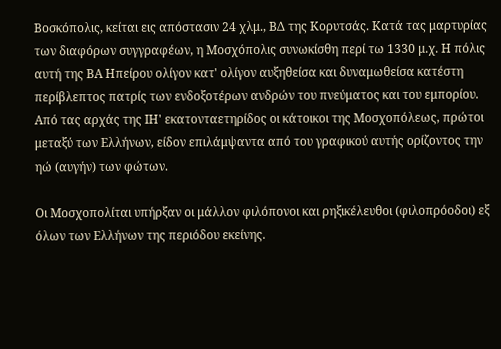Βοσκόπολις, κείται εις απόστασιν 24 χλμ., ΒΔ της Κορυτσάς. Κατά τας μαρτυρίας των διαφόρων συγγραφέων, η Μοσχόπολις συνωκίσθη περί τω 1330 μ.χ. Η πόλις αυτή της ΒΑ Ηπείρου ολίγον κατ' ολίγον αυξηθείσα και δυναμωθείσα κατέστη περίβλεπτος πατρίς των ενδοξοτέρων ανδρών του πνεύματος και του εμπορίου. Από τας αρχάς της ΙΗ' εκατονταετηρίδος οι κάτοικοι της Μοσχοπόλεως, πρώτοι μεταξύ των Ελλήνων, είδον επιλάμψαντα από του γραφικού αυτής ορίζοντος την ηώ (αυγήν) των φώτων.

Οι Μοσχοπολίται υπήρξαν οι μάλλον φιλόπονοι και ρηξικέλευθοι (φιλοπρόοδοι) εξ όλων των Ελλήνων της περιόδου εκείνης.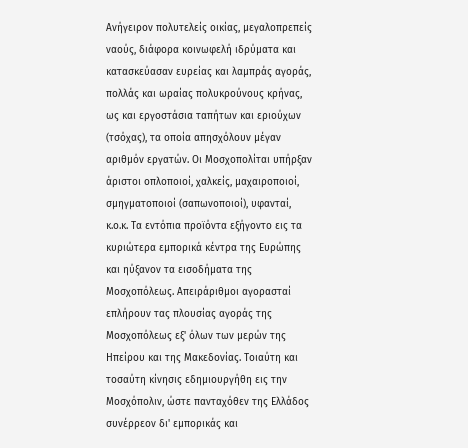Ανήγειρον πολυτελείς οικίας, μεγαλοπρεπείς ναούς, διάφορα κοινωφελή ιδρύματα και κατασκεύασαν ευρείας και λαμπράς αγοράς, πολλάς και ωραίας πολυκρούνους κρήνας, ως και εργοστάσια ταπήτων και εριούχων (τσόχας), τα οποία απησχόλουν μέγαν αριθμόν εργατών. Οι Μοσχοπολίται υπήρξαν άριστοι οπλοποιοί, χαλκείς, μαχαιροποιοί, σμηγματοποιοί (σαπωνοποιοί), υφανταί, κ.ο.κ. Τα εντόπια προϊόντα εξήγοντο εις τα κυριώτερα εμπορικά κέντρα της Ευρώπης και ηύξανον τα εισοδήματα της Μοσχοπόλεως. Απειράριθμοι αγορασταί επλήρουν τας πλουσίας αγοράς της Μοσχοπόλεως εξ' όλων των μερών της Ηπείρου και της Μακεδονίας. Τοιαύτη και τοσαύτη κίνησις εδημιουργήθη εις την Μοσχόπολιν, ώστε πανταχόθεν της Ελλάδος συνέρρεον δι' εμπορικάς και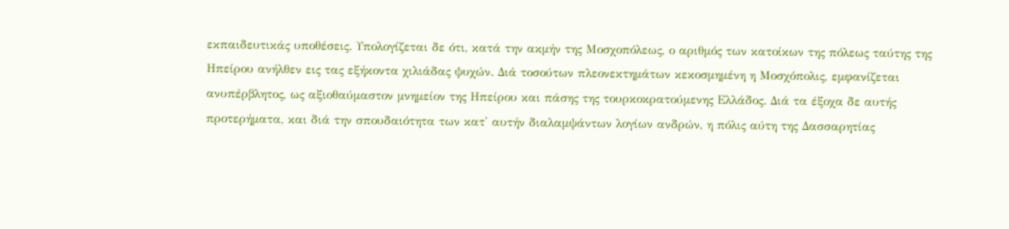εκπαιδευτικάς υποθέσεις. Υπολογίζεται δε ότι, κατά την ακμήν της Μοσχοπόλεως, ο αριθμός των κατοίκων της πόλεως ταύτης της Ηπείρου ανήλθεν εις τας εξήκοντα χιλιάδας ψυχών. Διά τοσούτων πλεονεκτημάτων κεκοσμημένη η Μοσχόπολις, εμφανίζεται ανυπέρβλητος, ως αξιοθαύμαστον μνημείον της Ηπείρου και πάσης της τουρκοκρατούμενης Ελλάδος. Διά τα έξοχα δε αυτής προτερήματα, και διά την σπουδαιότητα των κατ' αυτήν διαλαμψάντων λογίων ανδρών, η πόλις αύτη της Δασσαρητίας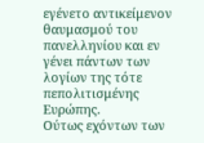εγένετο αντικείμενον θαυμασμού του πανελληνίου και εν γένει πάντων των λογίων της τότε πεπολιτισμένης Ευρώπης.
Ούτως εχόντων των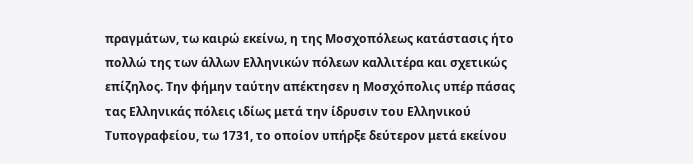πραγμάτων, τω καιρώ εκείνω, η της Μοσχοπόλεως κατάστασις ήτο πολλώ της των άλλων Ελληνικών πόλεων καλλιτέρα και σχετικώς επίζηλος. Την φήμην ταύτην απέκτησεν η Μοσχόπολις υπέρ πάσας τας Ελληνικάς πόλεις ιδίως μετά την ίδρυσιν του Ελληνικού Τυπογραφείου, τω 1731, το οποίον υπήρξε δεύτερον μετά εκείνου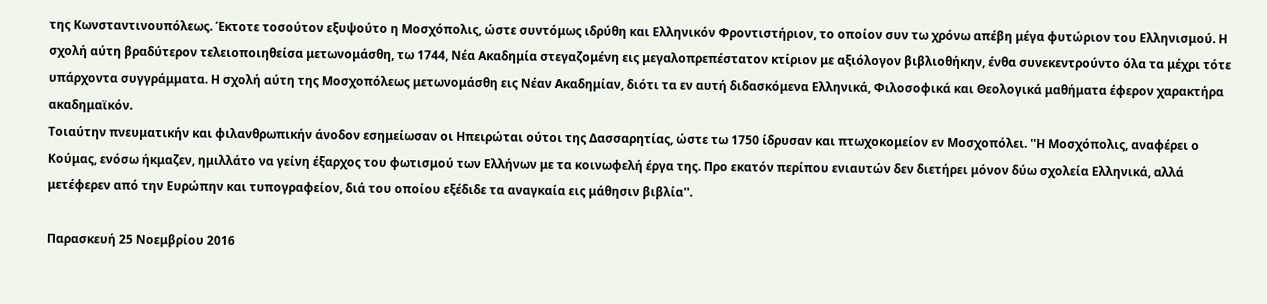της Κωνσταντινουπόλεως. Έκτοτε τοσούτον εξυψούτο η Μοσχόπολις, ώστε συντόμως ιδρύθη και Ελληνικόν Φροντιστήριον, το οποίον συν τω χρόνω απέβη μέγα φυτώριον του Ελληνισμού. Η σχολή αύτη βραδύτερον τελειοποιηθείσα μετωνομάσθη, τω 1744, Νέα Ακαδημία στεγαζομένη εις μεγαλοπρεπέστατον κτίριον με αξιόλογον βιβλιοθήκην, ένθα συνεκεντρούντο όλα τα μέχρι τότε υπάρχοντα συγγράμματα. Η σχολή αύτη της Μοσχοπόλεως μετωνομάσθη εις Νέαν Ακαδημίαν, διότι τα εν αυτή διδασκόμενα Ελληνικά, Φιλοσοφικά και Θεολογικά μαθήματα έφερον χαρακτήρα ακαδημαϊκόν.
Τοιαύτην πνευματικήν και φιλανθρωπικήν άνοδον εσημείωσαν οι Ηπειρώται ούτοι της Δασσαρητίας, ώστε τω 1750 ίδρυσαν και πτωχοκομείον εν Μοσχοπόλει. ''Η Μοσχόπολις, αναφέρει ο Κούμας, ενόσω ήκμαζεν, ημιλλάτο να γείνη έξαρχος του φωτισμού των Ελλήνων με τα κοινωφελή έργα της. Προ εκατόν περίπου ενιαυτών δεν διετήρει μόνον δύω σχολεία Ελληνικά, αλλά μετέφερεν από την Ευρώπην και τυπογραφείον, διά του οποίου εξέδιδε τα αναγκαία εις μάθησιν βιβλία''.

Παρασκευή 25 Νοεμβρίου 2016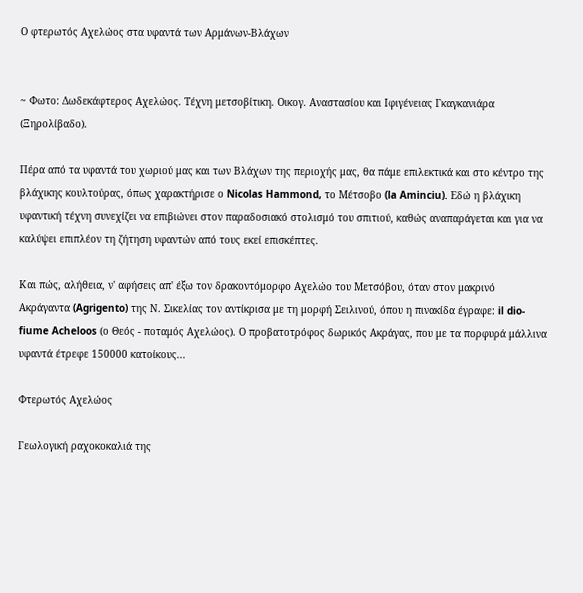Ο φτερωτός Αχελώος στα υφαντά των Αρμάνων-Βλάχων


~ Φωτο: Δωδεκάφτερος Αχελώος. Τέχνη μετσοβίτικη. Οικογ. Αναστασίου και Ιφιγένειας Γκαγκανιάρα (Ξηρολίβαδο).

Πέρα από τα υφαντά του χωριού μας και των Βλάχων της περιοχής μας, θα πάμε επιλεκτικά και στο κέντρο της βλάχικης κουλτούρας, όπως χαρακτήρισε ο Nicolas Hammond, το Μέτσοβο (la Aminciu). Εδώ η βλάχικη υφαντική τέχνη συνεχίζει να επιβιώνει στον παραδοσιακό στολισμό του σπιτιού, καθώς αναπαράγεται και για να καλύψει επιπλέον τη ζήτηση υφαντών από τους εκεί επισκέπτες.

Και πώς, αλήθεια, ν' αφήσεις απ' έξω τον δρακοντόμορφο Αχελώο του Μετσόβου, όταν στον μακρινό Ακράγαντα (Agrigento) της Ν. Σικελίας τον αντίκρισα με τη μορφή Σειλινού, όπου η πινακίδα έγραφε: il dio-fiume Acheloos (ο Θεός - ποταμός Αχελώος). Ο προβατοτρόφος δωρικός Ακράγας, που με τα πορφυρά μάλλινα υφαντά έτρεφε 150000 κατοίκους...

Φτερωτός Αχελώος

Γεωλογική ραχοκοκαλιά της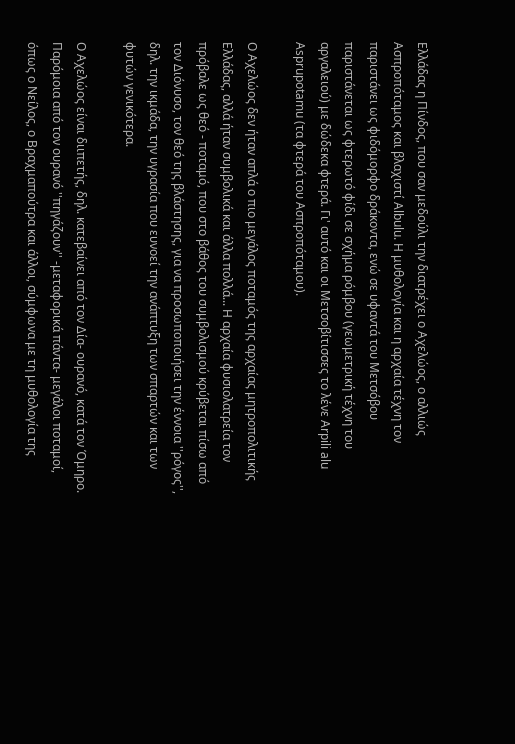Ελλάδας η Πίνδος, που σαν μεδούλι την διατρέχει ο Αχελώος, ο αλλιώς Ασπροπόταμος και βλαχιστί Albulu. Η μυθολογία και η αρχαία τέχνη τον παριστάνει ως φιδόμορφο δράκοντα, ενώ σε υφαντά του Μετσόβου παριστάνεται ως φτερωτό φίδι σε σχήμα ρόμβου (γεωμετρική τέχνη του αργαλειού) με δώδεκα φτερά. Γι' αυτό και οι Μετσοβίτισσες το λένε Arpili alu Asprupotamu (τα φτερά του Ασπροπόταμου).

Ο Αχελώος δεν ήταν απλά ο πιο μεγάλος ποταμός της αρχαίας μητροπολιτικής Ελλάδας, αλλά ήταν συμβολικά και άλλα πολλά... Η αρχαία φυσιολατρεία τον πρόβαλε ως θεό - ποταμό, που στο βάθος του συμβολισμού κρύβεται πίσω από τον Διόνυσο, τον θεό της βλάστησης, για να προσωποποιήσει την έννοια ''ρόγος'', δηλ. την ικμάδα, την υγρασία που ευνοεί την ανάπτυξη των σπαρτών και των φυτών γενικότερα.

Ο Αχελώος είναι διιπετής, δηλ. κατεβαίνει από τον Δία- ουρανό, κατά τον Όμηρο.
Παρόμοια από τον ουρανό ''πηγάζουν'' -μεταφορικά πάντα- μεγάλοι ποταμοί, όπως ο Νείλος, ο Βραχμαπούτρα και άλλοι, σύμφωνα με τη μυθολογία της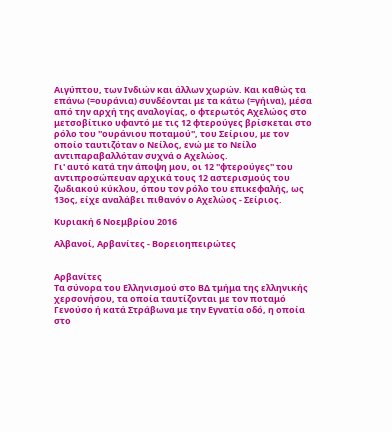Αιγύπτου, των Ινδιών και άλλων χωρών. Και καθώς τα επάνω (=ουράνια) συνδέονται με τα κάτω (=γήινα), μέσα από την αρχή της αναλογίας, ο φτερωτός Αχελώος στο μετσοβίτικο υφαντό με τις 12 φτερούγες βρίσκεται στο ρόλο του ''ουράνιου ποταμού'', του Σείριου, με τον οποίο ταυτιζόταν ο Νείλος, ενώ με το Νείλο αντιπαραβαλλόταν συχνά ο Αχελώος.
Γι' αυτό κατά την άποψη μου, οι 12 ''φτερούγες'' του αντιπροσώπευαν αρχικά τους 12 αστερισμούς του ζωδιακού κύκλου, όπου τον ρόλο του επικεφαλής, ως 13ος, είχε αναλάβει πιθανόν ο Αχελώος - Σείριος.

Κυριακή 6 Νοεμβρίου 2016

Αλβανοί, Αρβανίτες - Βορειοηπειρώτες


Αρβανίτες
Τα σύνορα του Ελληνισμού στο ΒΔ τμήμα της ελληνικής χερσονήσου, τα οποία ταυτίζονται με τον ποταμό Γενούσο ή κατά Στράβωνα με την Εγνατία οδό, η οποία στο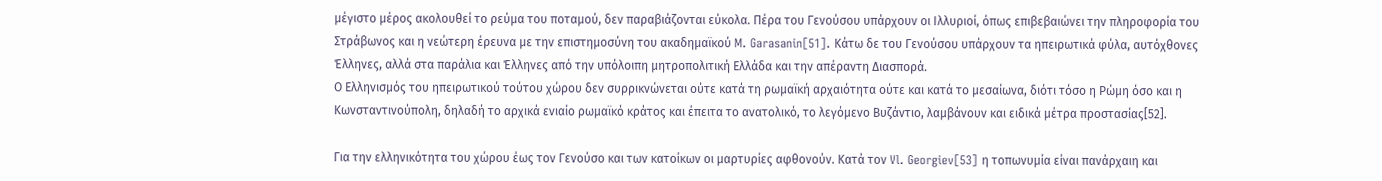μέγιστο μέρος ακολουθεί το ρεύμα του ποταμού, δεν παραβιάζονται εύκολα. Πέρα του Γενούσου υπάρχουν οι Ιλλυριοί, όπως επιβεβαιώνει την πληροφορία του Στράβωνος και η νεώτερη έρευνα με την επιστημοσύνη του ακαδημαϊκού M. Garasanin[51]. Κάτω δε του Γενούσου υπάρχουν τα ηπειρωτικά φύλα, αυτόχθονες Έλληνες, αλλά στα παράλια και Έλληνες από την υπόλοιπη μητροπολιτική Ελλάδα και την απέραντη Διασπορά.
Ο Ελληνισμός του ηπειρωτικού τούτου χώρου δεν συρρικνώνεται ούτε κατά τη ρωμαϊκή αρχαιότητα ούτε και κατά το μεσαίωνα, διότι τόσο η Ρώμη όσο και η Κωνσταντινούπολη, δηλαδή το αρχικά ενιαίο ρωμαϊκό κράτος και έπειτα το ανατολικό, το λεγόμενο Βυζάντιο, λαμβάνουν και ειδικά μέτρα προστασίας[52].

Για την ελληνικότητα του χώρου έως τον Γενούσο και των κατοίκων οι μαρτυρίες αφθονούν. Κατά τον Vl. Georgiev[53] η τοπωνυμία είναι πανάρχαιη και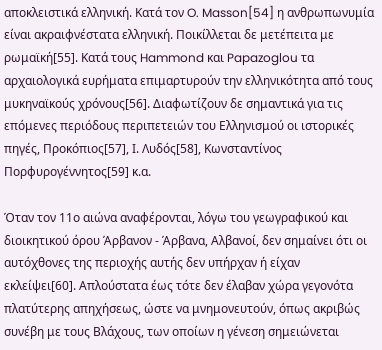αποκλειστικά ελληνική. Κατά τον O. Masson[54] η ανθρωπωνυμία είναι ακραιφνέστατα ελληνική. Ποικίλλεται δε μετέπειτα με ρωμαϊκή[55]. Κατά τους Hammond και Papazoglou τα αρχαιολογικά ευρήματα επιμαρτυρούν την ελληνικότητα από τους μυκηναϊκούς χρόνους[56]. Διαφωτίζουν δε σημαντικά για τις επόμενες περιόδους περιπετειών του Ελληνισμού οι ιστορικές πηγές, Προκόπιος[57], Ι. Λυδός[58], Κωνσταντίνος Πορφυρογέννητος[59] κ.α.

Όταν τον 11ο αιώνα αναφέρονται, λόγω του γεωγραφικού και διοικητικού όρου Άρβανον - Άρβανα, Αλβανοί, δεν σημαίνει ότι οι αυτόχθονες της περιοχής αυτής δεν υπήρχαν ή είχαν εκλείψει[60]. Απλούστατα έως τότε δεν έλαβαν χώρα γεγονότα πλατύτερης απηχήσεως, ώστε να μνημονευτούν, όπως ακριβώς συνέβη με τους Βλάχους, των οποίων η γένεση σημειώνεται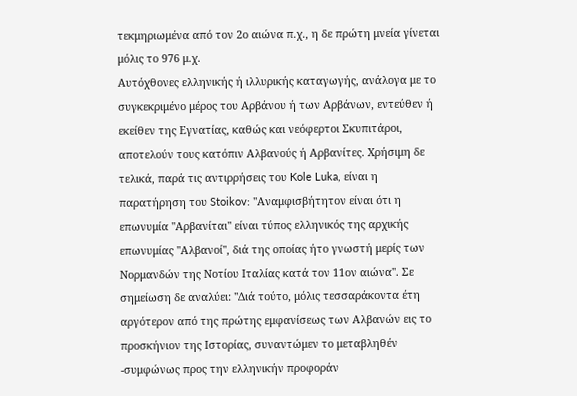τεκμηριωμένα από τον 2ο αιώνα π.χ., η δε πρώτη μνεία γίνεται μόλις το 976 μ.χ.
Αυτόχθονες ελληνικής ή ιλλυρικής καταγωγής, ανάλογα με το συγκεκριμένο μέρος του Αρβάνου ή των Αρβάνων, εντεύθεν ή εκείθεν της Εγνατίας, καθώς και νεόφερτοι Σκυπιτάροι, αποτελούν τους κατόπιν Αλβανούς ή Αρβανίτες. Χρήσιμη δε τελικά, παρά τις αντιρρήσεις του Kole Luka, είναι η παρατήρηση του Stoikov: ''Αναμφισβήτητον είναι ότι η επωνυμία ''Αρβανίται'' είναι τύπος ελληνικός της αρχικής επωνυμίας ''Αλβανοί'', διά της οποίας ήτο γνωστή μερίς των Νορμανδών της Νοτίου Ιταλίας κατά τον 11ον αιώνα''. Σε σημείωση δε αναλύει: ''Διά τούτο, μόλις τεσσαράκοντα έτη αργότερον από της πρώτης εμφανίσεως των Αλβανών εις το προσκήνιον της Ιστορίας, συναντώμεν το μεταβληθέν -συμφώνως προς την ελληνικήν προφοράν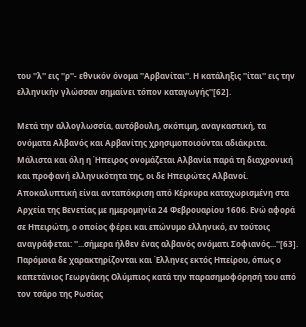του ''λ'' εις ''ρ''- εθνικόν όνομα ''Αρβανίται''. Η κατάληξις ''ίται'' εις την ελληνικήν γλώσσαν σημαίνει τόπον καταγωγής''[62].

Μετά την αλλογλωσσία, αυτόβουλη, σκόπιμη, αναγκαστική, τα ονόματα Αλβανός και Αρβανίτης χρησιμοποιούνται αδιάκριτα. Μάλιστα και όλη η Ήπειρος ονομάζεται Αλβανία παρά τη διαχρονική και προφανή ελληνικότητα της, οι δε Ηπειρώτες Αλβανοί. Αποκαλυπτική είναι ανταπόκριση από Κέρκυρα καταχωρισμένη στα Αρχεία της Βενετίας με ημερομηνία 24 Φεβρουαρίου 1606. Ενώ αφορά σε Ηπειρώτη, ο οποίος φέρει και επώνυμο ελληνικό, εν τούτοις αναγράφεται: ''...σήμερα ήλθεν ένας αλβανός ονόματι Σοφιανός...''[63]. Παρόμοια δε χαρακτηρίζονται και Έλληνες εκτός Ηπείρου, όπως ο καπετάνιος Γεωργάκης Ολύμπιος κατά την παρασημοφόρησή του από τον τσάρο της Ρωσίας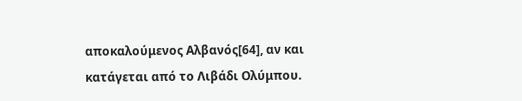αποκαλούμενος Αλβανός[64], αν και κατάγεται από το Λιβάδι Ολύμπου.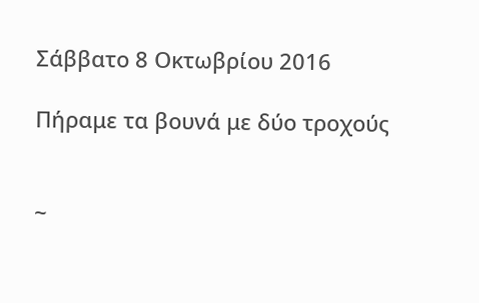Σάββατο 8 Οκτωβρίου 2016

Πήραμε τα βουνά με δύο τροχούς


~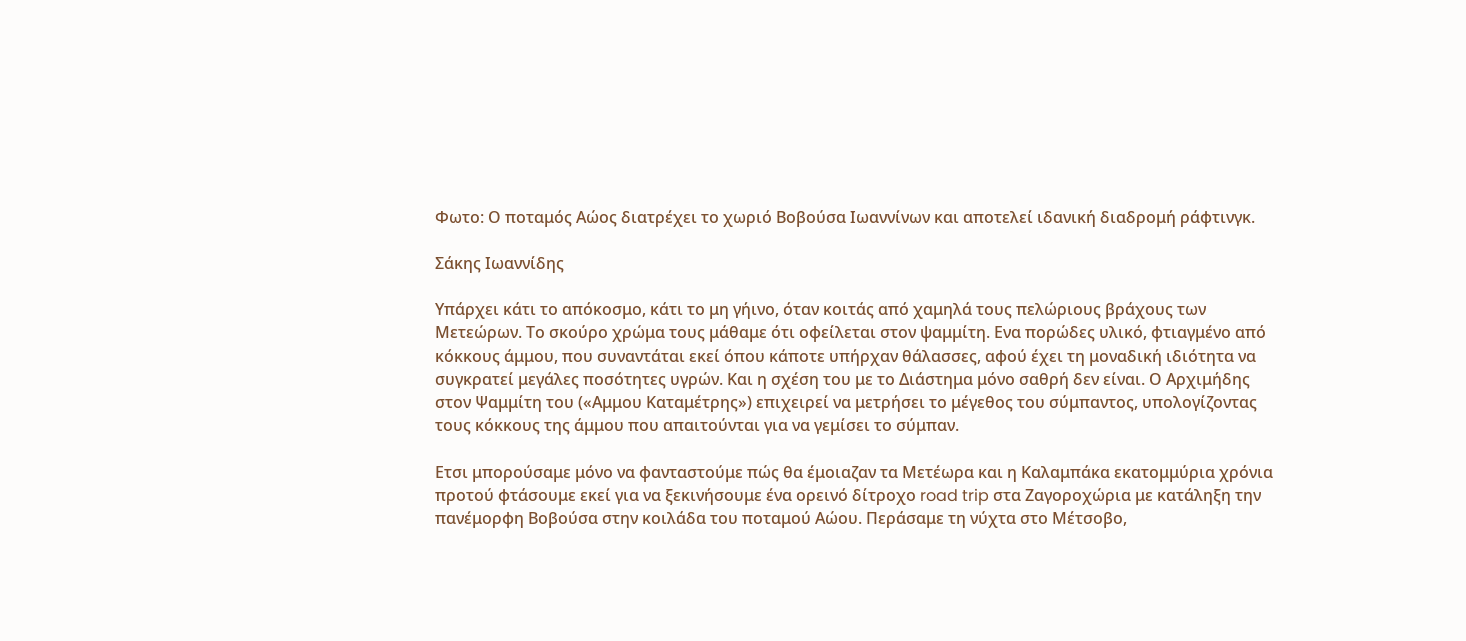Φωτο: Ο ποταμός Αώος διατρέχει το χωριό Βοβούσα Ιωαννίνων και αποτελεί ιδανική διαδρομή ράφτινγκ.

Σάκης Ιωαννίδης

Υπάρχει κάτι το απόκοσμο, κάτι το μη γήινο, όταν κοιτάς από χαμηλά τους πελώριους βράχους των Μετεώρων. Το σκούρο χρώμα τους μάθαμε ότι οφείλεται στον ψαμμίτη. Ενα πορώδες υλικό, φτιαγμένο από κόκκους άμμου, που συναντάται εκεί όπου κάποτε υπήρχαν θάλασσες, αφού έχει τη μοναδική ιδιότητα να συγκρατεί μεγάλες ποσότητες υγρών. Και η σχέση του με το Διάστημα μόνο σαθρή δεν είναι. Ο Αρχιμήδης στον Ψαμμίτη του («Αμμου Καταμέτρης») επιχειρεί να μετρήσει το μέγεθος του σύμπαντος, υπολογίζοντας τους κόκκους της άμμου που απαιτούνται για να γεμίσει το σύμπαν.

Ετσι μπορούσαμε μόνο να φανταστούμε πώς θα έμοιαζαν τα Μετέωρα και η Καλαμπάκα εκατομμύρια χρόνια προτού φτάσουμε εκεί για να ξεκινήσουμε ένα ορεινό δίτροχο road trip στα Ζαγοροχώρια με κατάληξη την πανέμορφη Βοβούσα στην κοιλάδα του ποταμού Αώου. Περάσαμε τη νύχτα στο Μέτσοβο,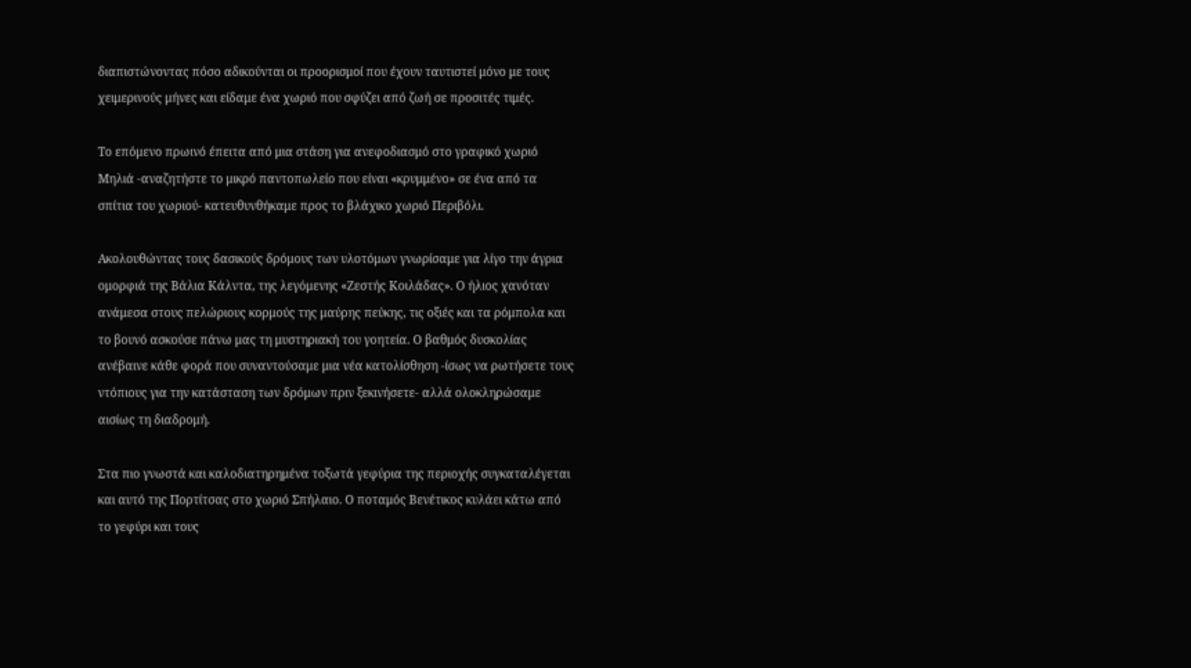διαπιστώνοντας πόσο αδικούνται οι προορισμοί που έχουν ταυτιστεί μόνο με τους χειμερινούς μήνες και είδαμε ένα χωριό που σφύζει από ζωή σε προσιτές τιμές.

Το επόμενο πρωινό έπειτα από μια στάση για ανεφοδιασμό στο γραφικό χωριό Μηλιά -αναζητήστε το μικρό παντοπωλείο που είναι «κρυμμένο» σε ένα από τα σπίτια του χωριού- κατευθυνθήκαμε προς το βλάχικο χωριό Περιβόλι.

Ακολουθώντας τους δασικούς δρόμους των υλοτόμων γνωρίσαμε για λίγο την άγρια ομορφιά της Βάλια Κάλντα, της λεγόμενης «Ζεστής Κοιλάδας». Ο ήλιος χανόταν ανάμεσα στους πελώριους κορμούς της μαύρης πεύκης, τις οξιές και τα ρόμπολα και το βουνό ασκούσε πάνω μας τη μυστηριακή του γοητεία. Ο βαθμός δυσκολίας ανέβαινε κάθε φορά που συναντούσαμε μια νέα κατολίσθηση -ίσως να ρωτήσετε τους ντόπιους για την κατάσταση των δρόμων πριν ξεκινήσετε- αλλά ολοκληρώσαμε αισίως τη διαδρομή.

Στα πιο γνωστά και καλοδιατηρημένα τοξωτά γεφύρια της περιοχής συγκαταλέγεται και αυτό της Πορτίτσας στο χωριό Σπήλαιο. Ο ποταμός Βενέτικος κυλάει κάτω από το γεφύρι και τους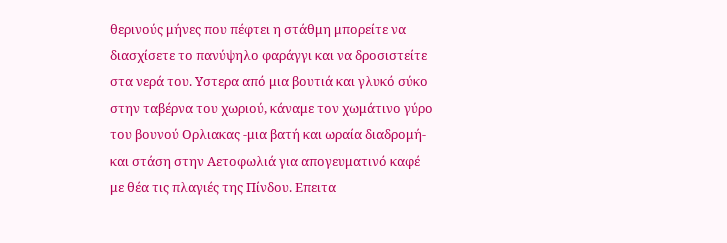θερινούς μήνες που πέφτει η στάθμη μπορείτε να διασχίσετε το πανύψηλο φαράγγι και να δροσιστείτε στα νερά του. Υστερα από μια βουτιά και γλυκό σύκο στην ταβέρνα του χωριού, κάναμε τον χωμάτινο γύρο του βουνού Ορλιακας -μια βατή και ωραία διαδρομή- και στάση στην Αετοφωλιά για απογευματινό καφέ με θέα τις πλαγιές της Πίνδου. Επειτα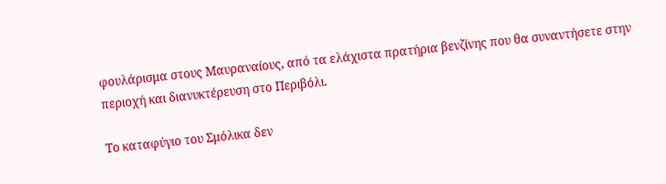φουλάρισμα στους Μαυραναίους, από τα ελάχιστα πρατήρια βενζίνης που θα συναντήσετε στην περιοχή και διανυκτέρευση στο Περιβόλι.

Το καταφύγιο του Σμόλικα δεν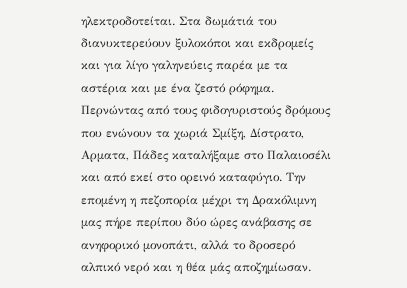ηλεκτροδοτείται. Στα δωμάτιά του διανυκτερεύουν ξυλοκόποι και εκδρομείς και για λίγο γαληνεύεις παρέα με τα αστέρια και με ένα ζεστό ρόφημα. Περνώντας από τους φιδογυριστούς δρόμους που ενώνουν τα χωριά Σμίξη, Δίστρατο, Αρματα, Πάδες καταλήξαμε στο Παλαιοσέλι και από εκεί στο ορεινό καταφύγιο. Την επομένη η πεζοπορία μέχρι τη Δρακόλιμνη μας πήρε περίπου δύο ώρες ανάβασης σε ανηφορικό μονοπάτι, αλλά το δροσερό αλπικό νερό και η θέα μάς αποζημίωσαν.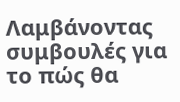Λαμβάνοντας συμβουλές για το πώς θα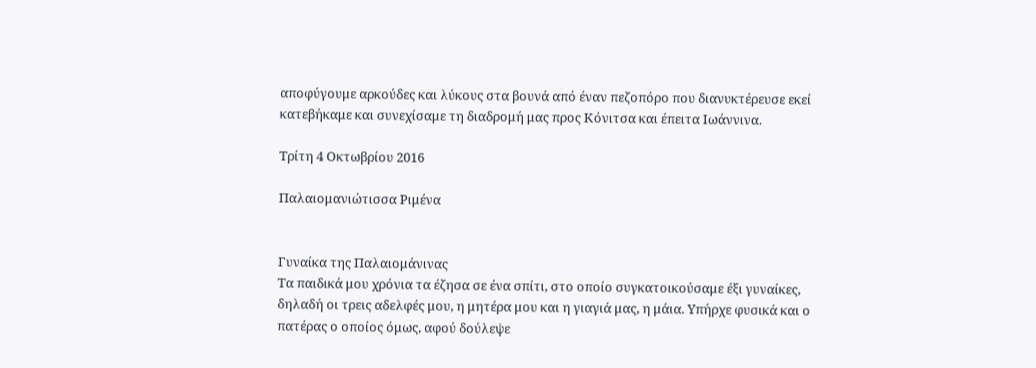αποφύγουμε αρκούδες και λύκους στα βουνά από έναν πεζοπόρο που διανυκτέρευσε εκεί κατεβήκαμε και συνεχίσαμε τη διαδρομή μας προς Κόνιτσα και έπειτα Ιωάννινα.

Τρίτη 4 Οκτωβρίου 2016

Παλαιομανιώτισσα Ριμένα


Γυναίκα της Παλαιομάνινας
Τα παιδικά μου χρόνια τα έζησα σε ένα σπίτι, στο οποίο συγκατοικούσαμε έξι γυναίκες, δηλαδή οι τρεις αδελφές μου, η μητέρα μου και η γιαγιά μας, η μάια. Υπήρχε φυσικά και ο πατέρας ο οποίος όμως, αφού δούλεψε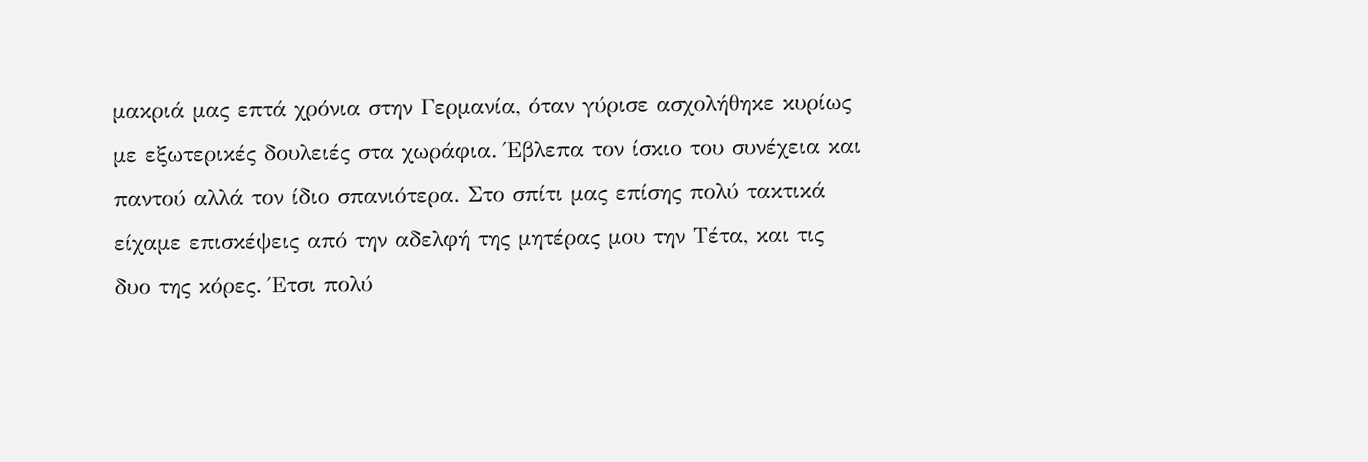μακριά μας επτά χρόνια στην Γερμανία, όταν γύρισε ασχολήθηκε κυρίως με εξωτερικές δουλειές στα χωράφια. Έβλεπα τον ίσκιο του συνέχεια και παντού αλλά τον ίδιο σπανιότερα. Στο σπίτι μας επίσης πολύ τακτικά είχαμε επισκέψεις από την αδελφή της μητέρας μου την Τέτα, και τις δυο της κόρες. Έτσι πολύ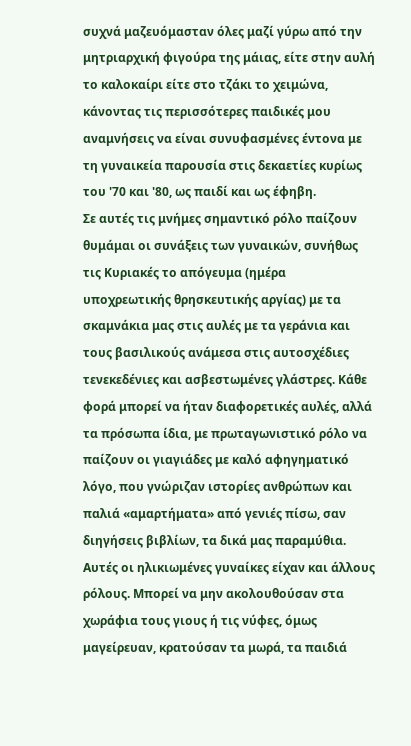συχνά μαζευόμασταν όλες μαζί γύρω από την μητριαρχική φιγούρα της μάιας, είτε στην αυλή το καλοκαίρι είτε στο τζάκι το χειμώνα, κάνοντας τις περισσότερες παιδικές μου αναμνήσεις να είναι συνυφασμένες έντονα με τη γυναικεία παρουσία στις δεκαετίες κυρίως του '70 και '80, ως παιδί και ως έφηβη.
Σε αυτές τις μνήμες σημαντικό ρόλο παίζουν θυμάμαι οι συνάξεις των γυναικών, συνήθως τις Κυριακές το απόγευμα (ημέρα υποχρεωτικής θρησκευτικής αργίας) με τα σκαμνάκια μας στις αυλές με τα γεράνια και τους βασιλικούς ανάμεσα στις αυτοσχέδιες τενεκεδένιες και ασβεστωμένες γλάστρες. Κάθε φορά μπορεί να ήταν διαφορετικές αυλές, αλλά τα πρόσωπα ίδια, με πρωταγωνιστικό ρόλο να παίζουν οι γιαγιάδες με καλό αφηγηματικό λόγο, που γνώριζαν ιστορίες ανθρώπων και παλιά «αμαρτήματα» από γενιές πίσω, σαν διηγήσεις βιβλίων, τα δικά μας παραμύθια. Αυτές οι ηλικιωμένες γυναίκες είχαν και άλλους ρόλους. Μπορεί να μην ακολουθούσαν στα χωράφια τους γιους ή τις νύφες, όμως μαγείρευαν, κρατούσαν τα μωρά, τα παιδιά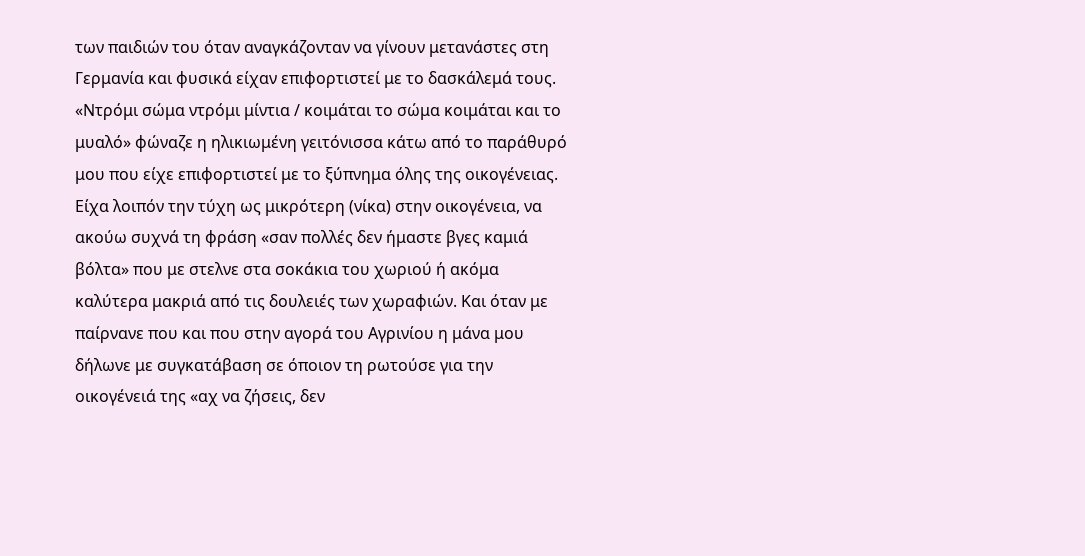των παιδιών του όταν αναγκάζονταν να γίνουν μετανάστες στη Γερμανία και φυσικά είχαν επιφορτιστεί με το δασκάλεμά τους. «Ντρόμι σώμα ντρόμι μίντια / κοιμάται το σώμα κοιμάται και το μυαλό» φώναζε η ηλικιωμένη γειτόνισσα κάτω από το παράθυρό μου που είχε επιφορτιστεί με το ξύπνημα όλης της οικογένειας.
Είχα λοιπόν την τύχη ως μικρότερη (νίκα) στην οικογένεια, να ακούω συχνά τη φράση «σαν πολλές δεν ήμαστε βγες καμιά βόλτα» που με στελνε στα σοκάκια του χωριού ή ακόμα καλύτερα μακριά από τις δουλειές των χωραφιών. Και όταν με παίρνανε που και που στην αγορά του Αγρινίου η μάνα μου δήλωνε με συγκατάβαση σε όποιον τη ρωτούσε για την οικογένειά της «αχ να ζήσεις, δεν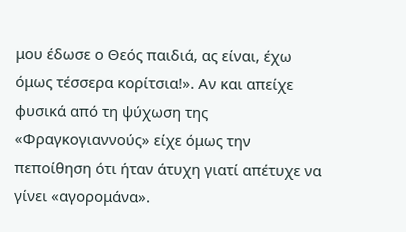μου έδωσε ο Θεός παιδιά, ας είναι, έχω όμως τέσσερα κορίτσια!». Αν και απείχε φυσικά από τη ψύχωση της «Φραγκογιαννούς» είχε όμως την πεποίθηση ότι ήταν άτυχη γιατί απέτυχε να γίνει «αγορομάνα».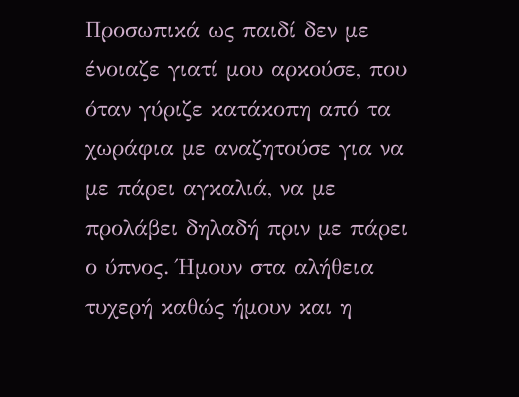Προσωπικά ως παιδί δεν με ένοιαζε γιατί μου αρκούσε, που όταν γύριζε κατάκοπη από τα χωράφια με αναζητούσε για να με πάρει αγκαλιά, να με προλάβει δηλαδή πριν με πάρει ο ύπνος. Ήμουν στα αλήθεια τυχερή καθώς ήμουν και η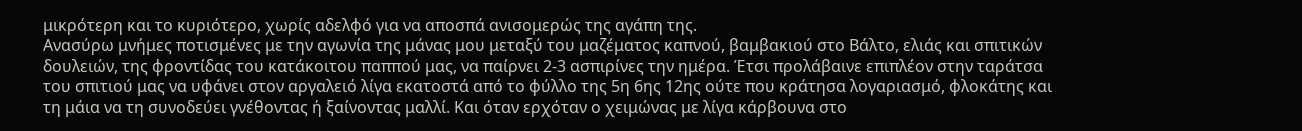μικρότερη και το κυριότερο, χωρίς αδελφό για να αποσπά ανισομερώς της αγάπη της.
Ανασύρω μνήμες ποτισμένες με την αγωνία της μάνας μου μεταξύ του μαζέματος καπνού, βαμβακιού στο Βάλτο, ελιάς και σπιτικών δουλειών, της φροντίδας του κατάκοιτου παππού μας, να παίρνει 2-3 ασπιρίνες την ημέρα. Έτσι προλάβαινε επιπλέον στην ταράτσα του σπιτιού μας να υφάνει στον αργαλειό λίγα εκατοστά από το φύλλο της 5η 6ης 12ης ούτε που κράτησα λογαριασμό, φλοκάτης και τη μάια να τη συνοδεύει γνέθοντας ή ξαίνοντας μαλλί. Και όταν ερχόταν ο χειμώνας με λίγα κάρβουνα στο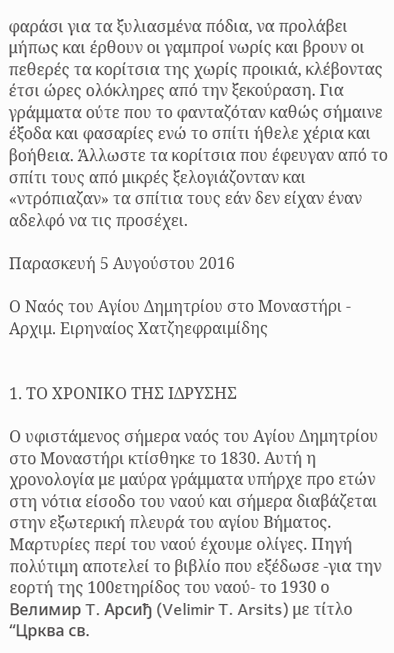φαράσι για τα ξυλιασμένα πόδια, να προλάβει μήπως και έρθουν οι γαμπροί νωρίς και βρουν οι πεθερές τα κορίτσια της χωρίς προικιά, κλέβοντας έτσι ώρες ολόκληρες από την ξεκούραση. Για γράμματα ούτε που το φανταζόταν καθώς σήμαινε έξοδα και φασαρίες ενώ το σπίτι ήθελε χέρια και βοήθεια. Άλλωστε τα κορίτσια που έφευγαν από το σπίτι τους από μικρές ξελογιάζονταν και «ντρόπιαζαν» τα σπίτια τους εάν δεν είχαν έναν αδελφό να τις προσέχει.

Παρασκευή 5 Αυγούστου 2016

Ο Ναός του Αγίου Δημητρίου στο Μοναστήρι - Αρχιμ. Ειρηναίος Χατζηεφραιμίδης


1. ΤΟ ΧΡΟΝΙΚΟ ΤΗΣ ΙΔΡΥΣΗΣ

Ο υφιστάμενος σήμερα ναός του Αγίου Δημητρίου στο Μοναστήρι κτίσθηκε το 1830. Αυτή η χρονολογία με μαύρα γράμματα υπήρχε προ ετών στη νότια είσοδο του ναού και σήμερα διαβάζεται στην εξωτερική πλευρά του αγίου Βήματος.
Μαρτυρίες περί του ναού έχουμε ολίγες. Πηγή πολύτιμη αποτελεί το βιβλίο που εξέδωσε -για την εορτή της 100ετηρίδος του ναού- το 1930 ο Велимир T. Арсиђ (Velimir T. Arsits) με τίτλο “Црква св.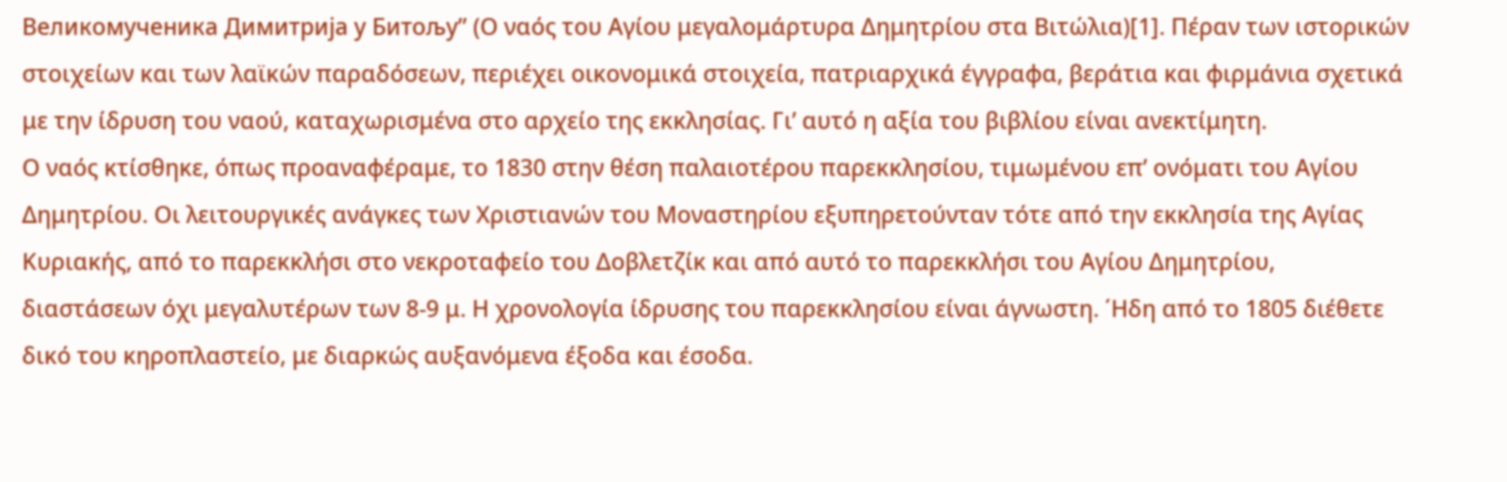Великомученика Димитрија у Битољу” (Ο ναός του Αγίου μεγαλομάρτυρα Δημητρίου στα Βιτώλια)[1]. Πέραν των ιστορικών στοιχείων και των λαϊκών παραδόσεων, περιέχει οικονομικά στοιχεία, πατριαρχικά έγγραφα, βεράτια και φιρμάνια σχετικά με την ίδρυση του ναού, καταχωρισμένα στο αρχείο της εκκλησίας. Γι’ αυτό η αξία του βιβλίου είναι ανεκτίμητη.
Ο ναός κτίσθηκε, όπως προαναφέραμε, το 1830 στην θέση παλαιοτέρου παρεκκλησίου, τιμωμένου επ’ ονόματι του Αγίου Δημητρίου. Οι λειτουργικές ανάγκες των Χριστιανών του Μοναστηρίου εξυπηρετούνταν τότε από την εκκλησία της Αγίας Κυριακής, από το παρεκκλήσι στο νεκροταφείο του Δοβλετζίκ και από αυτό το παρεκκλήσι του Αγίου Δημητρίου, διαστάσεων όχι μεγαλυτέρων των 8-9 μ. Η χρονολογία ίδρυσης του παρεκκλησίου είναι άγνωστη. ΄Ηδη από το 1805 διέθετε δικό του κηροπλαστείο, με διαρκώς αυξανόμενα έξοδα και έσοδα.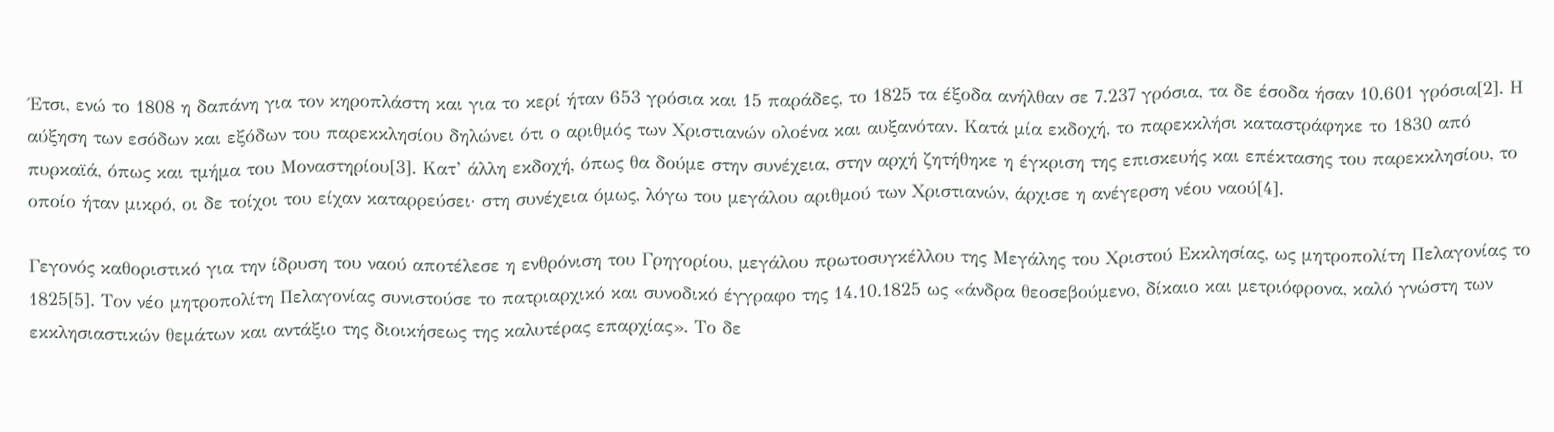΄Ετσι, ενώ το 1808 η δαπάνη για τον κηροπλάστη και για το κερί ήταν 653 γρόσια και 15 παράδες, το 1825 τα έξοδα ανήλθαν σε 7.237 γρόσια, τα δε έσοδα ήσαν 10.601 γρόσια[2]. Η αύξηση των εσόδων και εξόδων του παρεκκλησίου δηλώνει ότι ο αριθμός των Χριστιανών ολοένα και αυξανόταν. Κατά μία εκδοχή, το παρεκκλήσι καταστράφηκε το 1830 από πυρκαϊά, όπως και τμήμα του Μοναστηρίου[3]. Κατ’ άλλη εκδοχή, όπως θα δούμε στην συνέχεια, στην αρχή ζητήθηκε η έγκριση της επισκευής και επέκτασης του παρεκκλησίου, το οποίο ήταν μικρό, οι δε τοίχοι του είχαν καταρρεύσει· στη συνέχεια όμως, λόγω του μεγάλου αριθμού των Χριστιανών, άρχισε η ανέγερση νέου ναού[4].

Γεγονός καθοριστικό για την ίδρυση του ναού αποτέλεσε η ενθρόνιση του Γρηγορίου, μεγάλου πρωτοσυγκέλλου της Μεγάλης του Χριστού Εκκλησίας, ως μητροπολίτη Πελαγονίας το 1825[5]. Τον νέο μητροπολίτη Πελαγονίας συνιστούσε το πατριαρχικό και συνοδικό έγγραφο της 14.10.1825 ως «άνδρα θεοσεβούμενο, δίκαιο και μετριόφρονα, καλό γνώστη των εκκλησιαστικών θεμάτων και αντάξιο της διοικήσεως της καλυτέρας επαρχίας». Το δε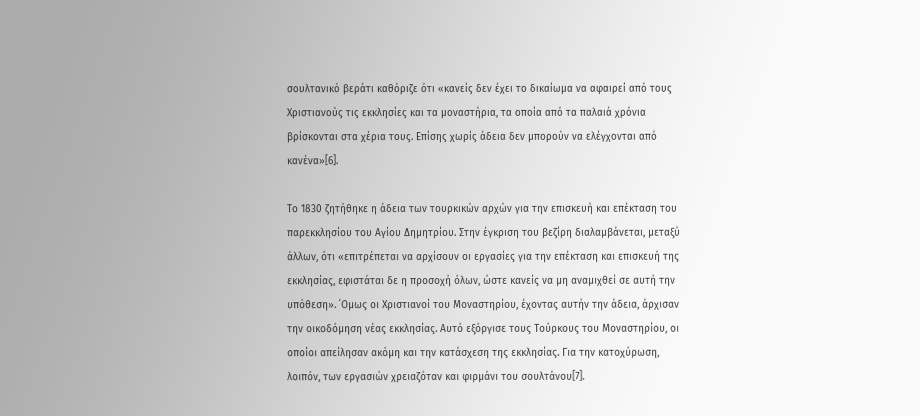σουλτανικό βεράτι καθόριζε ότι «κανείς δεν έχει το δικαίωμα να αφαιρεί από τους Χριστιανούς τις εκκλησίες και τα μοναστήρια, τα οποία από τα παλαιά χρόνια βρίσκονται στα χέρια τους. Επίσης χωρίς άδεια δεν μπορούν να ελέγχονται από κανένα»[6].

Το 1830 ζητήθηκε η άδεια των τουρκικών αρχών για την επισκευή και επέκταση του παρεκκλησίου του Αγίου Δημητρίου. Στην έγκριση του βεζίρη διαλαμβάνεται, μεταξύ άλλων, ότι «επιτρέπεται να αρχίσουν οι εργασίες για την επέκταση και επισκευή της εκκλησίας, εφιστάται δε η προσοχή όλων, ώστε κανείς να μη αναμιχθεί σε αυτή την υπόθεση». ΄Ομως οι Χριστιανοί του Μοναστηρίου, έχοντας αυτήν την άδεια, άρχισαν την οικοδόμηση νέας εκκλησίας. Αυτό εξόργισε τους Τούρκους του Μοναστηρίου, οι οποίοι απείλησαν ακόμη και την κατάσχεση της εκκλησίας. Για την κατοχύρωση, λοιπόν, των εργασιών χρειαζόταν και φιρμάνι του σουλτάνου[7].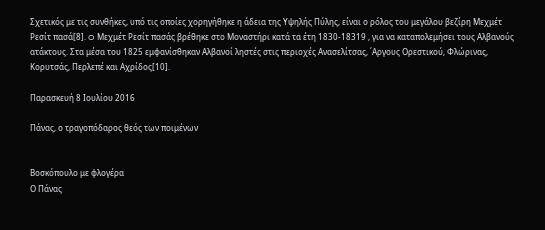Σχετικός με τις συνθήκες, υπό τις οποίες χορηγήθηκε η άδεια της Υψηλής Πύλης, είναι ο ρόλος του μεγάλου βεζίρη Μεχμέτ Ρεσίτ πασά[8]. O Μεχμέτ Ρεσίτ πασάς βρέθηκε στο Μοναστήρι κατά τα έτη 1830-18319 , για να καταπολεμήσει τους Αλβανούς ατάκτους. Στα μέσα του 1825 εμφανίσθηκαν Αλβανοί ληστές στις περιοχές Ανασελίτσας, ΄Αργους Ορεστικού, Φλώρινας, Κορυτσάς, Περλεπέ και Αχρίδος[10].

Παρασκευή 8 Ιουλίου 2016

Πάνας, ο τραγοπόδαρος θεός των ποιμένων


Βοσκόπουλο με φλογέρα
Ο Πάνας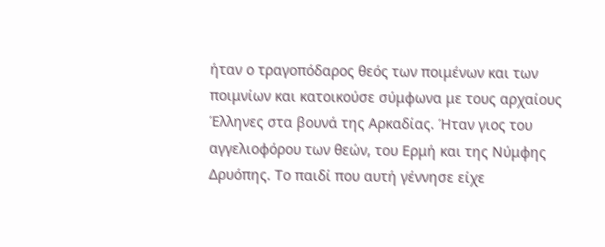ήταν ο τραγοπόδαρος θεός των ποιμένων και των ποιμνίων και κατοικούσε σύμφωνα με τους αρχαίους Έλληνες στα βουνά της Αρκαδίας. Ήταν γιος του αγγελιοφόρου των θεών, του Ερμή και της Νύμφης Δρυόπης. Το παιδί που αυτή γέννησε είχε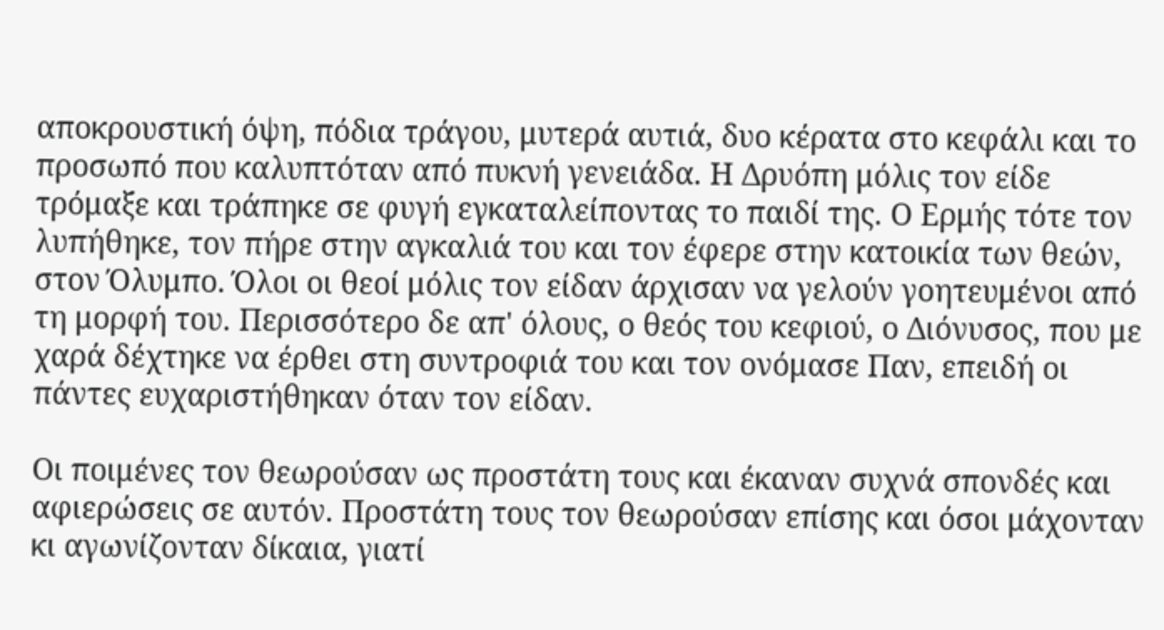αποκρουστική όψη, πόδια τράγου, μυτερά αυτιά, δυο κέρατα στο κεφάλι και το προσωπό που καλυπτόταν από πυκνή γενειάδα. Η Δρυόπη μόλις τον είδε τρόμαξε και τράπηκε σε φυγή εγκαταλείποντας το παιδί της. Ο Ερμής τότε τον λυπήθηκε, τον πήρε στην αγκαλιά του και τον έφερε στην κατοικία των θεών, στον Όλυμπο. Όλοι οι θεοί μόλις τον είδαν άρχισαν να γελούν γοητευμένοι από τη μορφή του. Περισσότερο δε απ' όλους, ο θεός του κεφιού, ο Διόνυσος, που με χαρά δέχτηκε να έρθει στη συντροφιά του και τον ονόμασε Παν, επειδή οι πάντες ευχαριστήθηκαν όταν τον είδαν.

Οι ποιμένες τον θεωρούσαν ως προστάτη τους και έκαναν συχνά σπονδές και αφιερώσεις σε αυτόν. Προστάτη τους τον θεωρούσαν επίσης και όσοι μάχονταν κι αγωνίζονταν δίκαια, γιατί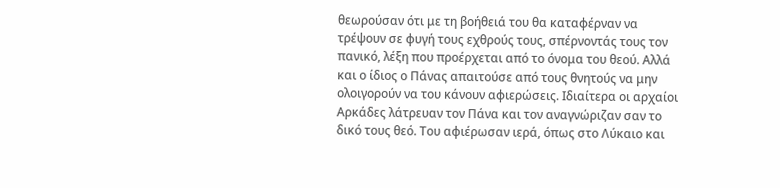θεωρούσαν ότι με τη βοήθειά του θα καταφέρναν να τρέψουν σε φυγή τους εχθρούς τους, σπέρνοντάς τους τον πανικό, λέξη που προέρχεται από το όνομα του θεού. Αλλά και ο ίδιος ο Πάνας απαιτούσε από τους θνητούς να μην ολοιγορούν να του κάνουν αφιερώσεις. Ιδιαίτερα οι αρχαίοι Αρκάδες λάτρευαν τον Πάνα και τον αναγνώριζαν σαν το δικό τους θεό. Του αφιέρωσαν ιερά, όπως στο Λύκαιο και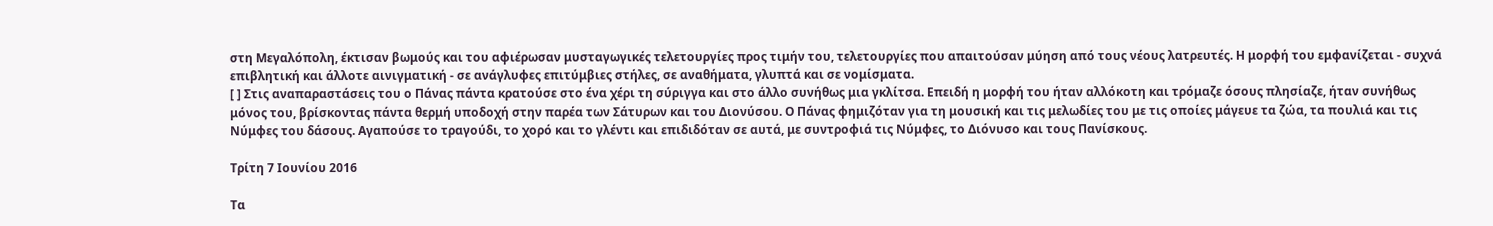στη Μεγαλόπολη, έκτισαν βωμούς και του αφιέρωσαν μυσταγωγικές τελετουργίες προς τιμήν του, τελετουργίες που απαιτούσαν μύηση από τους νέους λατρευτές. Η μορφή του εμφανίζεται - συχνά επιβλητική και άλλοτε αινιγματική - σε ανάγλυφες επιτύμβιες στήλες, σε αναθήματα, γλυπτά και σε νομίσματα.
[ ] Στις αναπαραστάσεις του ο Πάνας πάντα κρατούσε στο ένα χέρι τη σύριγγα και στο άλλο συνήθως μια γκλίτσα. Επειδή η μορφή του ήταν αλλόκοτη και τρόμαζε όσους πλησίαζε, ήταν συνήθως μόνος του, βρίσκοντας πάντα θερμή υποδοχή στην παρέα των Σάτυρων και του Διονύσου. Ο Πάνας φημιζόταν για τη μουσική και τις μελωδίες του με τις οποίες μάγευε τα ζώα, τα πουλιά και τις Νύμφες του δάσους. Αγαπούσε το τραγούδι, το χορό και το γλέντι και επιδιδόταν σε αυτά, με συντροφιά τις Νύμφες, το Διόνυσο και τους Πανίσκους.

Τρίτη 7 Ιουνίου 2016

Τα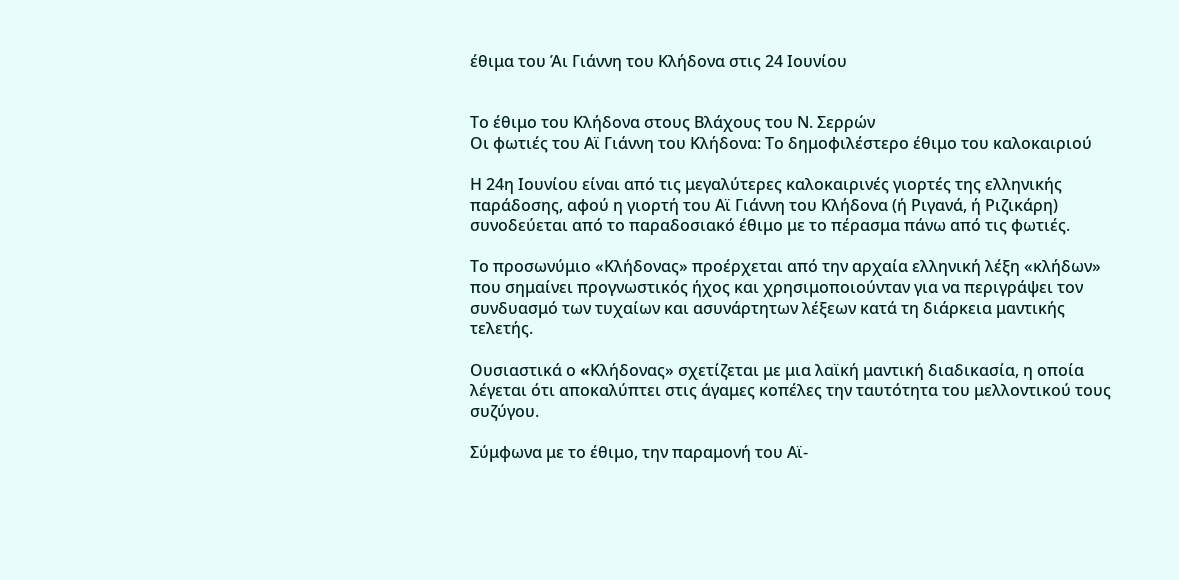έθιμα του Άι Γιάννη του Κλήδονα στις 24 Ιουνίου


Το έθιμο του Κλήδονα στους Βλάχους του Ν. Σερρών
Οι φωτιές του Αϊ Γιάννη του Κλήδονα: Tο δημοφιλέστερο έθιμο του καλοκαιριού

Η 24η Ιουνίου είναι από τις μεγαλύτερες καλοκαιρινές γιορτές της ελληνικής παράδοσης, αφού η γιορτή του Αϊ Γιάννη του Κλήδονα (ή Ριγανά, ή Ριζικάρη) συνοδεύεται από το παραδοσιακό έθιμο με το πέρασμα πάνω από τις φωτιές.

Το προσωνύμιο «Κλήδονας» προέρχεται από την αρχαία ελληνική λέξη «κλήδων» που σημαίνει προγνωστικός ήχος και χρησιμοποιούνταν για να περιγράψει τον συνδυασμό των τυχαίων και ασυνάρτητων λέξεων κατά τη διάρκεια μαντικής τελετής.

Ουσιαστικά ο «Kλήδονας» σχετίζεται με μια λαϊκή μαντική διαδικασία, η οποία λέγεται ότι αποκαλύπτει στις άγαμες κοπέλες την ταυτότητα του μελλοντικού τους συζύγου.

Σύμφωνα με το έθιμο, την παραμονή του Αϊ-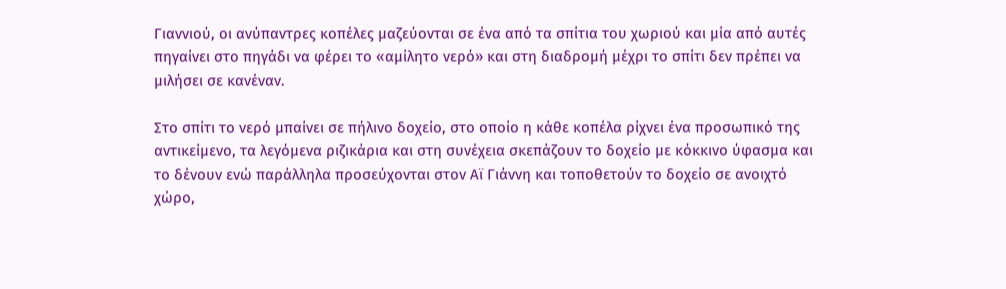Γιαννιού, οι ανύπαντρες κοπέλες μαζεύονται σε ένα από τα σπίτια του χωριού και μία από αυτές πηγαίνει στο πηγάδι να φέρει το «αμίλητο νερό» και στη διαδρομή μέχρι το σπίτι δεν πρέπει να μιλήσει σε κανέναν.

Στο σπίτι το νερό μπαίνει σε πήλινο δοχείο, στο οποίο η κάθε κοπέλα ρίχνει ένα προσωπικό της αντικείμενο, τα λεγόμενα ριζικάρια και στη συνέχεια σκεπάζουν το δοχείο με κόκκινο ύφασμα και το δένουν ενώ παράλληλα προσεύχονται στον Αϊ Γιάννη και τοποθετούν το δοχείο σε ανοιχτό χώρο,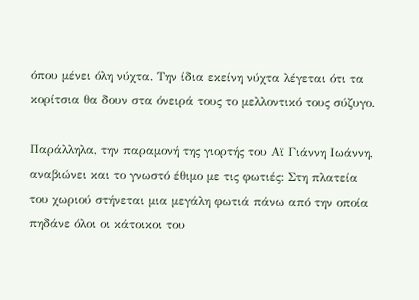όπου μένει όλη νύχτα. Την ίδια εκείνη νύχτα λέγεται ότι τα κορίτσια θα δουν στα όνειρά τους το μελλοντικό τους σύζυγο.

Παράλληλα, την παραμονή της γιορτής του Αϊ Γιάννη Ιωάννη, αναβιώνει και το γνωστό έθιμο με τις φωτιές: Στη πλατεία του χωριού στήνεται μια μεγάλη φωτιά πάνω από την οποία πηδάνε όλοι οι κάτοικοι του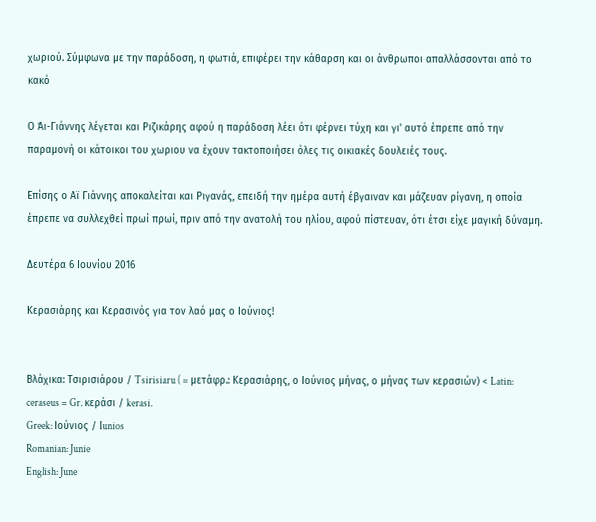χωριού. Σύμφωνα με την παράδοση, η φωτιά, επιφέρει την κάθαρση και οι άνθρωποι απαλλάσσονται από το κακό

Ο Άι-Γιάννης λέγεται και Ριζικάρης αφού η παράδοση λέει ότι φέρνει τύχη και γι' αυτό έπρεπε από την παραμονή οι κάτοικοι του χωριου να έχουν τακτοποιήσει όλες τις οικιακές δουλειές τους.

Επίσης ο Αϊ Γιάννης αποκαλείται και Ριγανάς, επειδή την ημέρα αυτή έβγαιναν και μάζευαν ρίγανη, η οποία έπρεπε να συλλεχθεί πρωί πρωί, πριν από την ανατολή του ηλίου, αφού πίστευαν, ότι έτσι είχε μαγική δύναμη.

Δευτέρα 6 Ιουνίου 2016

Κερασιάρης και Κερασινός για τον λαό μας ο Ιούνιος!


Βλάχικα: Τσιρισιάρου / Tsirisiaru ( = μετάφρ.: Κερασιάρης, ο Ιούνιος μήνας, ο μήνας των κερασιών) < Latin: ceraseus = Gr. κεράσι / kerasi.
Greek: Ιούνιος / Iunios
Romanian: Junie
English: June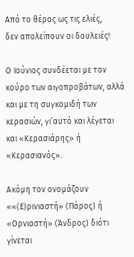Από το θέρος ως τις ελιές,
δεν απολείπουν οι δουλειές!

Ο Ιούνιος συνδέεται με τον κούρο των αιγοπροβάτων, αλλά και με τη συγκομιδή των κερασιών, γι’αυτό και λέγεται και «Κερασιάρης» ή «Κερασιανός».

Ακόμη τον ονομάζουν ««(Ε)ρινιαστή» (Πάρος) ή «Ορνιαστή» (Άνδρος) διότι γίνεται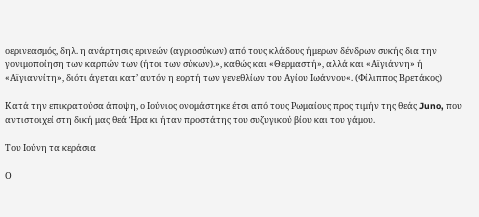οερινεασμός, δηλ. η ανάρτησις ερινεών (αγριοσύκων) από τους κλάδους ήμερων δένδρων συκής δια την γονιμοποίηση των καρπών των (ήτοι των σύκων).», καθώς και «Θερμαστή», αλλά και «Αϊγιάννη» ή «Αϊγιαννίτη», διότι άγεται κατ’ αυτόν η εορτή των γενεθλίων του Αγίου Ιωάννου«. (Φίλιππος Βρετάκος)

Κατά την επικρατούσα άποψη, ο Ιούνιος ονομάστηκε έτσι από τους Ρωμαίους προς τιμήν της θεάς Juno, που αντιστοιχεί στη δική μας θεά Ήρα κι ήταν προστάτης του συζυγικού βίου και του γάμου.

Του Ιούνη τα κεράσια

Ο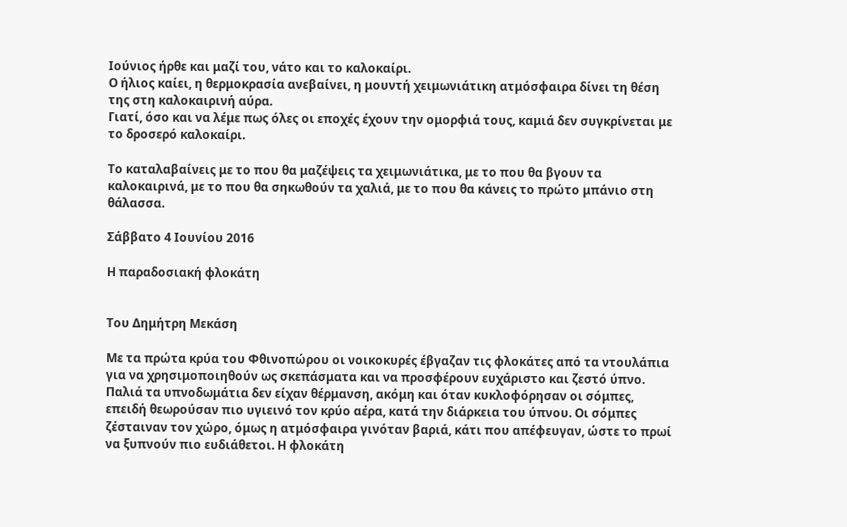Ιούνιος ήρθε και μαζί του, νάτο και το καλοκαίρι.
Ο ήλιος καίει, η θερμοκρασία ανεβαίνει, η μουντή χειμωνιάτικη ατμόσφαιρα δίνει τη θέση της στη καλοκαιρινή αύρα.
Γιατί, όσο και να λέμε πως όλες οι εποχές έχουν την ομορφιά τους, καμιά δεν συγκρίνεται με το δροσερό καλοκαίρι.

Το καταλαβαίνεις με το που θα μαζέψεις τα χειμωνιάτικα, με το που θα βγουν τα καλοκαιρινά, με το που θα σηκωθούν τα χαλιά, με το που θα κάνεις το πρώτο μπάνιο στη θάλασσα.

Σάββατο 4 Ιουνίου 2016

Η παραδοσιακή φλοκάτη


Του Δημήτρη Μεκάση

Με τα πρώτα κρύα του Φθινοπώρου οι νοικοκυρές έβγαζαν τις φλοκάτες από τα ντουλάπια για να χρησιμοποιηθούν ως σκεπάσματα και να προσφέρουν ευχάριστο και ζεστό ύπνο. Παλιά τα υπνοδωμάτια δεν είχαν θέρμανση, ακόμη και όταν κυκλοφόρησαν οι σόμπες, επειδή θεωρούσαν πιο υγιεινό τον κρύο αέρα, κατά την διάρκεια του ύπνου. Οι σόμπες ζέσταιναν τον χώρο, όμως η ατμόσφαιρα γινόταν βαριά, κάτι που απέφευγαν, ώστε το πρωί να ξυπνούν πιο ευδιάθετοι. Η φλοκάτη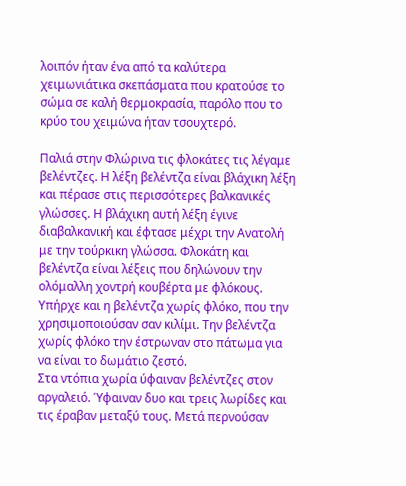λοιπόν ήταν ένα από τα καλύτερα χειμωνιάτικα σκεπάσματα που κρατούσε το σώμα σε καλή θερμοκρασία, παρόλο που το κρύο του χειμώνα ήταν τσουχτερό.

Παλιά στην Φλώρινα τις φλοκάτες τις λέγαμε βελέντζες. Η λέξη βελέντζα είναι βλάχικη λέξη και πέρασε στις περισσότερες βαλκανικές γλώσσες. Η βλάχικη αυτή λέξη έγινε διαβαλκανική και έφτασε μέχρι την Ανατολή με την τούρκικη γλώσσα. Φλοκάτη και βελέντζα είναι λέξεις που δηλώνουν την ολόμαλλη χοντρή κουβέρτα με φλόκους. Υπήρχε και η βελέντζα χωρίς φλόκο, που την χρησιμοποιούσαν σαν κιλίμι. Την βελέντζα χωρίς φλόκο την έστρωναν στο πάτωμα για να είναι το δωμάτιο ζεστό.
Στα ντόπια χωρία ύφαιναν βελέντζες στον αργαλειό. Ύφαιναν δυο και τρεις λωρίδες και τις έραβαν μεταξύ τους. Μετά περνούσαν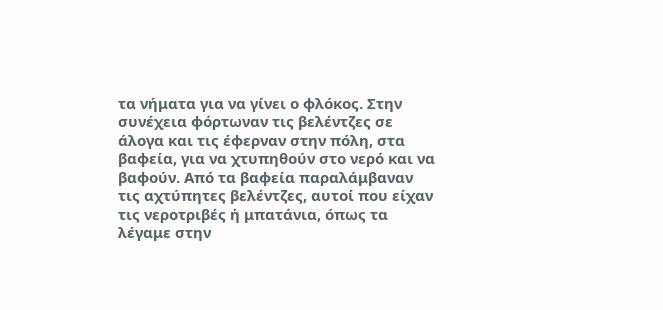τα νήματα για να γίνει ο φλόκος. Στην συνέχεια φόρτωναν τις βελέντζες σε άλογα και τις έφερναν στην πόλη, στα βαφεία, για να χτυπηθούν στο νερό και να βαφούν. Από τα βαφεία παραλάμβαναν τις αχτύπητες βελέντζες, αυτοί που είχαν τις νεροτριβές ή μπατάνια, όπως τα λέγαμε στην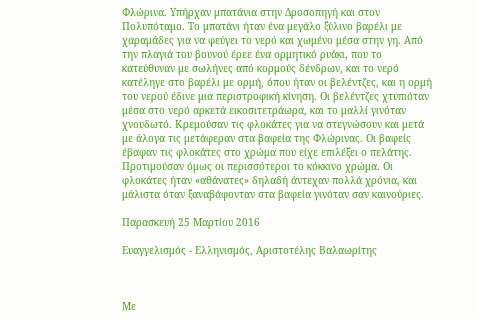Φλώρινα. Υπήρχαν μπατάνια στην Δροσοπηγή και στον Πολυπόταμο. Το μπατάνι ήταν ένα μεγάλο ξύλινο βαρέλι με χαραμάδες για να φεύγει το νερό και χωμένο μέσα στην γη. Από την πλαγιά του βουνού έρεε ένα ορμητικό ρυάκι, που το κατεύθυναν με σωλήνες από κορμούς δένδρων, και το νερό κατέληγε στο βαρέλι με ορμή, όπου ήταν οι βελέντζες, και η ορμή του νερού έδινε μια περιστροφική κίνηση. Οι βελέντζες χτυπιόταν μέσα στο νερό αρκετά εικοσιτετράωρα, και το μαλλί γινόταν χνουδωτό. Κρεμούσαν τις φλοκάτες για να στεγνώσουν και μετά με άλογα τις μετάφεραν στα βαφεία της Φλώρινας. Οι βαφείς έβαφαν τις φλοκάτες στο χρώμα που είχε επιλέξει ο πελάτης. Προτιμούσαν όμως οι περισσότεροι το κόκκινο χρώμα. Οι φλοκάτες ήταν «αθάνατες» δηλαδή άντεχαν πολλά χρόνια, και μάλιστα όταν ξαναβάφονταν στα βαφεία γινόταν σαν καινούριες.

Παρασκευή 25 Μαρτίου 2016

Ευαγγελισμός - Ελληνισμός, Αριστοτέλης Βαλαωρίτης



Με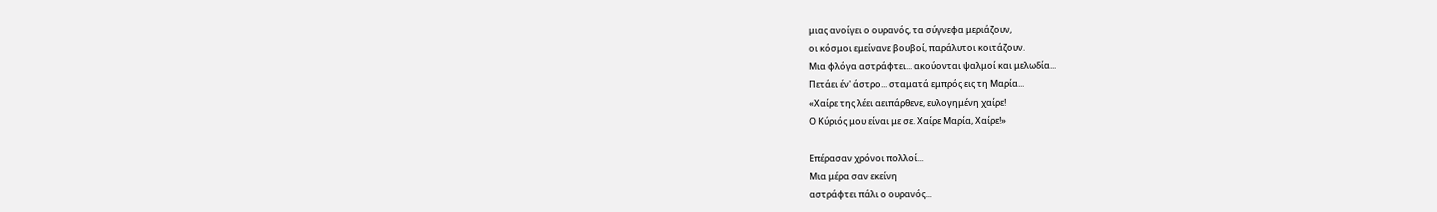μιας ανοίγει ο ουρανός, τα σύγνεφα μεριάζουν,
οι κόσμοι εμείνανε βουβοί, παράλυτοι κοιτάζουν.
Μια φλόγα αστράφτει... ακούονται ψαλμοί και μελωδία...
Πετάει έν' άστρο... σταματά εμπρός εις τη Μαρία...
«Χαίρε της λέει αειπάρθενε, ευλογημένη χαίρε!
Ο Κύριός μου είναι με σε. Χαίρε Μαρία, Χαίρε!»

Επέρασαν χρόνοι πολλοί...
Μια μέρα σαν εκείνη
αστράφτει πάλι ο ουρανός...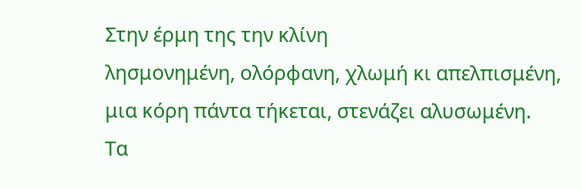Στην έρμη της την κλίνη
λησμονημένη, ολόρφανη, χλωμή κι απελπισμένη,
μια κόρη πάντα τήκεται, στενάζει αλυσωμένη.
Τα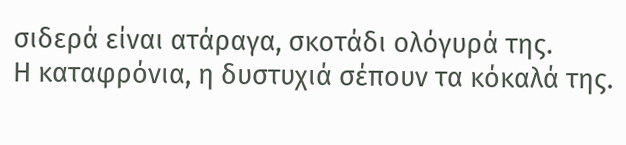σιδερά είναι ατάραγα, σκοτάδι ολόγυρά της.
Η καταφρόνια, η δυστυχιά σέπουν τα κόκαλά της.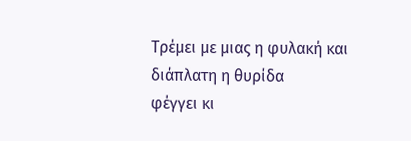Τρέμει με μιας η φυλακή και διάπλατη η θυρίδα
φέγγει κι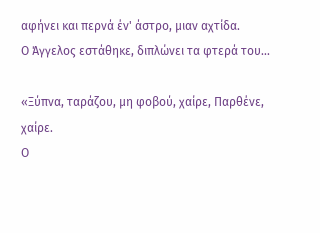αφήνει και περνά έν' άστρο, μιαν αχτίδα.
Ο Άγγελος εστάθηκε, διπλώνει τα φτερά του...

«Ξύπνα, ταράζου, μη φοβού, χαίρε, Παρθένε, χαίρε.
Ο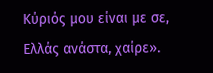Κύριός μου είναι με σε, Ελλάς ανάστα, χαίρε».